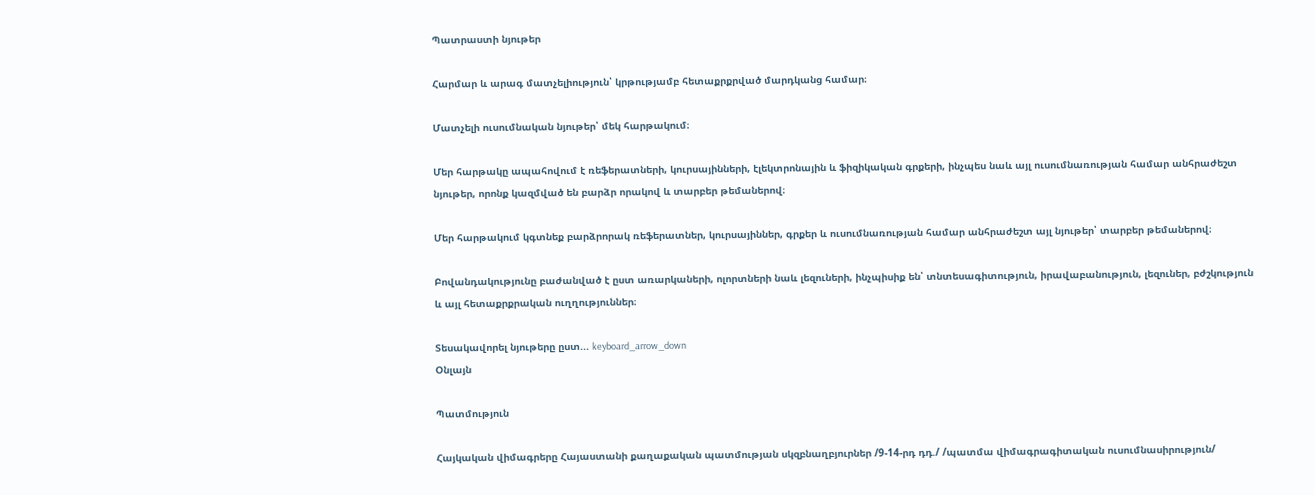Պատրաստի նյութեր

Հարմար և արագ մատչելիություն՝ կրթությամբ հետաքրքրված մարդկանց համար։

Մատչելի ուսումնական նյութեր՝ մեկ հարթակում։

Մեր հարթակը ապահովում է ռեֆերատների, կուրսայինների, էլեկտրոնային և ֆիզիկական գրքերի, ինչպես նաև այլ ուսումնառության համար անհրաժեշտ նյութեր, որոնք կազմված են բարձր որակով և տարբեր թեմաներով։

Մեր հարթակում կգտնեք բարձրորակ ռեֆերատներ, կուրսայիններ, գրքեր և ուսումնառության համար անհրաժեշտ այլ նյութեր՝ տարբեր թեմաներով։

Բովանդակությունը բաժանված է ըստ առարկաների, ոլորտների նաև լեզուների, ինչպիսիք են՝ տնտեսագիտություն, իրավաբանություն, լեզուներ, բժշկություն և այլ հետաքրքրական ուղղություններ։

Տեսակավորել նյութերը ըստ... keyboard_arrow_down
Օնլայն

Պատմություն

Հայկական վիմագրերը Հայաստանի քաղաքական պատմության սկզբնաղբյուրներ /9-14-րդ դդ./ /պատմա վիմագրագիտական ուսումնասիրություն/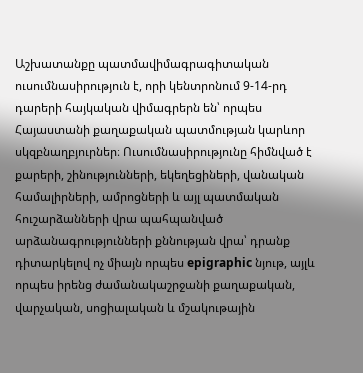Աշխատանքը պատմավիմագրագիտական ուսումնասիրություն է, որի կենտրոնում 9-14-րդ դարերի հայկական վիմագրերն են՝ որպես Հայաստանի քաղաքական պատմության կարևոր սկզբնաղբյուրներ։ Ուսումնասիրությունը հիմնված է քարերի, շինությունների, եկեղեցիների, վանական համալիրների, ամրոցների և այլ պատմական հուշարձանների վրա պահպանված արձանագրությունների քննության վրա՝ դրանք դիտարկելով ոչ միայն որպես epigraphic նյութ, այլև որպես իրենց ժամանակաշրջանի քաղաքական, վարչական, սոցիալական և մշակութային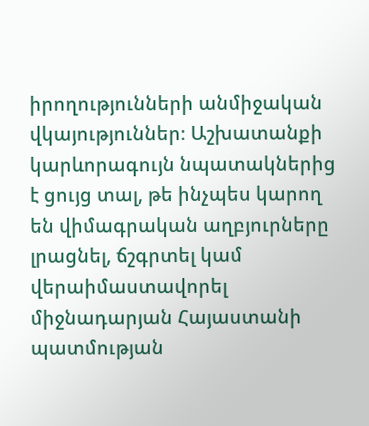իրողությունների անմիջական վկայություններ։ Աշխատանքի կարևորագույն նպատակներից է ցույց տալ, թե ինչպես կարող են վիմագրական աղբյուրները լրացնել, ճշգրտել կամ վերաիմաստավորել միջնադարյան Հայաստանի պատմության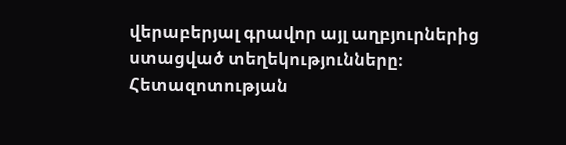վերաբերյալ գրավոր այլ աղբյուրներից ստացված տեղեկությունները։ Հետազոտության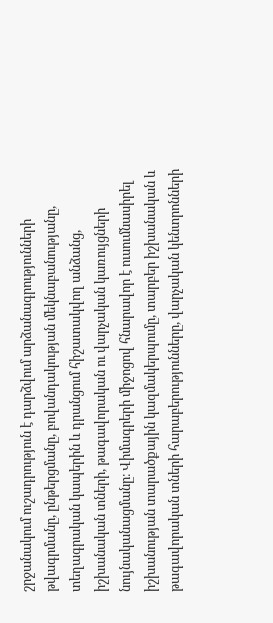շրջանակում ուշադրություն է դարձվում արձանագրությունների թվագրմանը, ընթերցմանը, բովանդակության մեկնաբանությանը, տեղագրական կապերին և դրանցում հիշատակվող անձանց, իշխանական տների, թագավորական ու վարչական կառույցների նույնականացմանը։ Վիմագրերի միջոցով հնարավոր է ուսումնասիրել իշխանության տարածքային կազմակերպումը, տարբեր իշխանական և թագավորական տների հարաբերությունները, վարչական կենտրոնների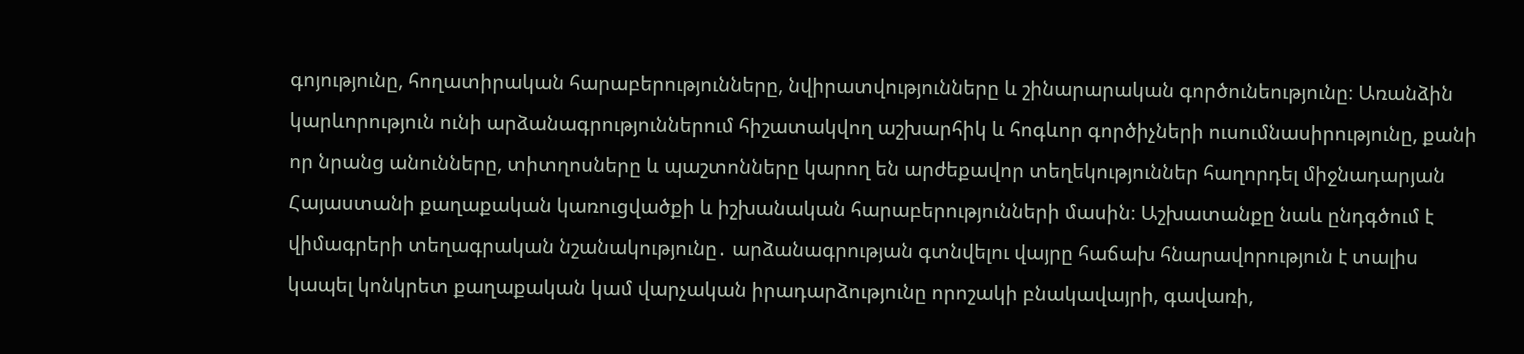գոյությունը, հողատիրական հարաբերությունները, նվիրատվությունները և շինարարական գործունեությունը։ Առանձին կարևորություն ունի արձանագրություններում հիշատակվող աշխարհիկ և հոգևոր գործիչների ուսումնասիրությունը, քանի որ նրանց անունները, տիտղոսները և պաշտոնները կարող են արժեքավոր տեղեկություններ հաղորդել միջնադարյան Հայաստանի քաղաքական կառուցվածքի և իշխանական հարաբերությունների մասին։ Աշխատանքը նաև ընդգծում է վիմագրերի տեղագրական նշանակությունը․ արձանագրության գտնվելու վայրը հաճախ հնարավորություն է տալիս կապել կոնկրետ քաղաքական կամ վարչական իրադարձությունը որոշակի բնակավայրի, գավառի,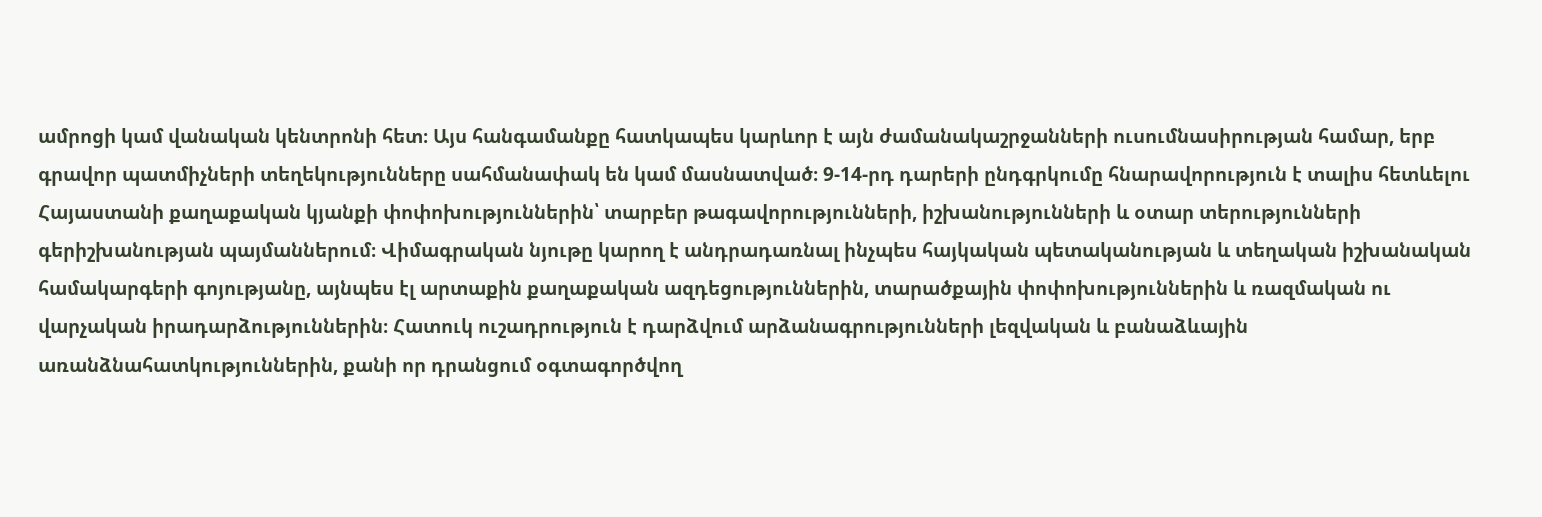ամրոցի կամ վանական կենտրոնի հետ։ Այս հանգամանքը հատկապես կարևոր է այն ժամանակաշրջանների ուսումնասիրության համար, երբ գրավոր պատմիչների տեղեկությունները սահմանափակ են կամ մասնատված։ 9-14-րդ դարերի ընդգրկումը հնարավորություն է տալիս հետևելու Հայաստանի քաղաքական կյանքի փոփոխություններին՝ տարբեր թագավորությունների, իշխանությունների և օտար տերությունների գերիշխանության պայմաններում։ Վիմագրական նյութը կարող է անդրադառնալ ինչպես հայկական պետականության և տեղական իշխանական համակարգերի գոյությանը, այնպես էլ արտաքին քաղաքական ազդեցություններին, տարածքային փոփոխություններին և ռազմական ու վարչական իրադարձություններին։ Հատուկ ուշադրություն է դարձվում արձանագրությունների լեզվական և բանաձևային առանձնահատկություններին, քանի որ դրանցում օգտագործվող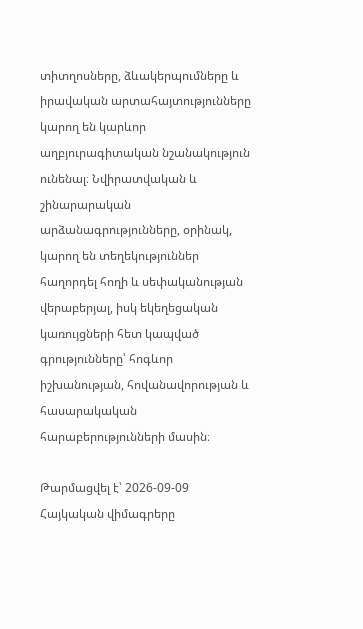տիտղոսները, ձևակերպումները և իրավական արտահայտությունները կարող են կարևոր աղբյուրագիտական նշանակություն ունենալ։ Նվիրատվական և շինարարական արձանագրությունները, օրինակ, կարող են տեղեկություններ հաղորդել հողի և սեփականության վերաբերյալ, իսկ եկեղեցական կառույցների հետ կապված գրությունները՝ հոգևոր իշխանության, հովանավորության և հասարակական հարաբերությունների մասին։

Թարմացվել է՝ 2026-09-09
Հայկական վիմագրերը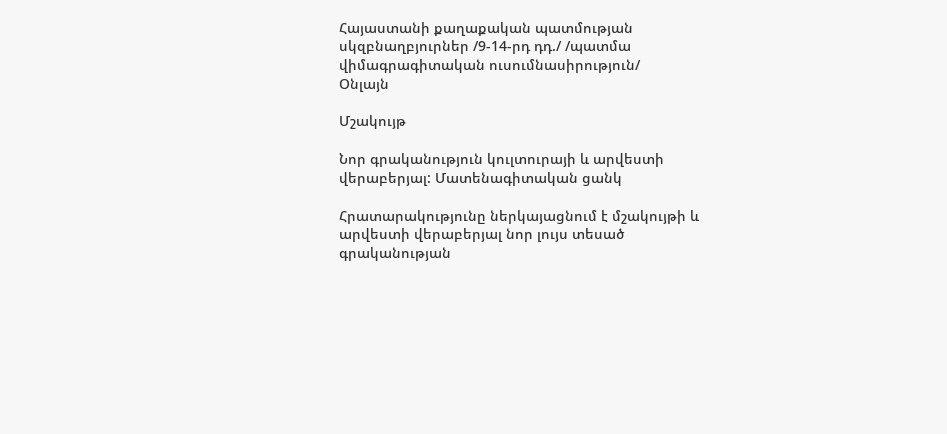Հայաստանի քաղաքական պատմության սկզբնաղբյուրներ /9-14-րդ դդ./ /պատմա վիմագրագիտական ուսումնասիրություն/
Օնլայն

Մշակույթ

Նոր գրականություն կուլտուրայի և արվեստի վերաբերյալ: Մատենագիտական ցանկ

Հրատարակությունը ներկայացնում է մշակույթի և արվեստի վերաբերյալ նոր լույս տեսած գրականության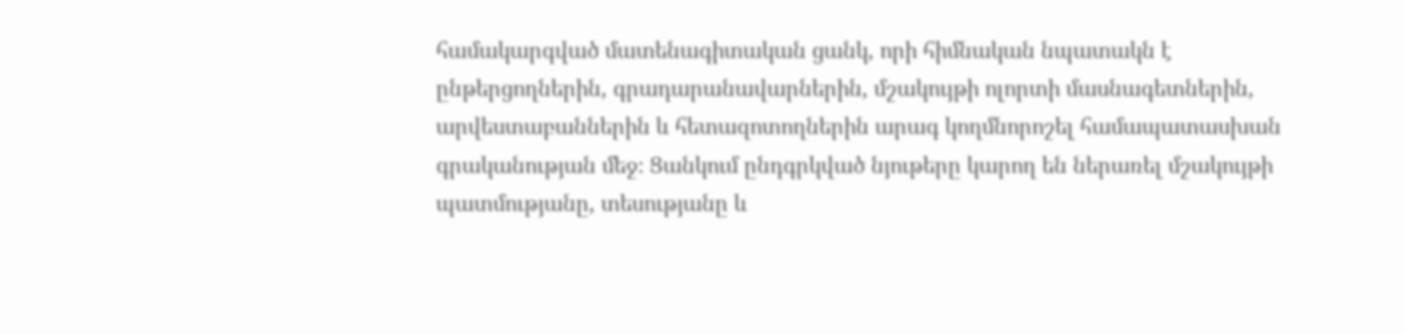համակարգված մատենագիտական ցանկ, որի հիմնական նպատակն է ընթերցողներին, գրադարանավարներին, մշակույթի ոլորտի մասնագետներին, արվեստաբաններին և հետազոտողներին արագ կողմնորոշել համապատասխան գրականության մեջ։ Ցանկում ընդգրկված նյութերը կարող են ներառել մշակույթի պատմությանը, տեսությանը և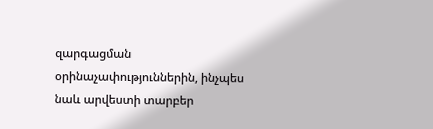զարգացման օրինաչափություններին, ինչպես նաև արվեստի տարբեր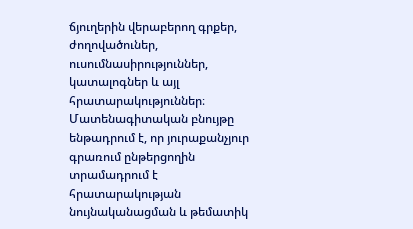ճյուղերին վերաբերող գրքեր, ժողովածուներ, ուսումնասիրություններ, կատալոգներ և այլ հրատարակություններ։ Մատենագիտական բնույթը ենթադրում է, որ յուրաքանչյուր գրառում ընթերցողին տրամադրում է հրատարակության նույնականացման և թեմատիկ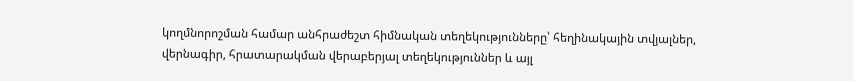կողմնորոշման համար անհրաժեշտ հիմնական տեղեկությունները՝ հեղինակային տվյալներ, վերնագիր, հրատարակման վերաբերյալ տեղեկություններ և այլ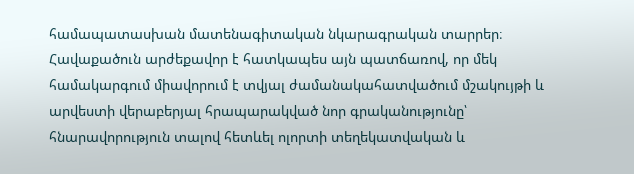համապատասխան մատենագիտական նկարագրական տարրեր։ Հավաքածուն արժեքավոր է հատկապես այն պատճառով, որ մեկ համակարգում միավորում է տվյալ ժամանակահատվածում մշակույթի և արվեստի վերաբերյալ հրապարակված նոր գրականությունը՝ հնարավորություն տալով հետևել ոլորտի տեղեկատվական և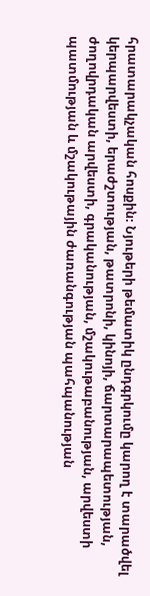հրատարակչական հոսքին։ Նյութերի թեմատիկ ընդգրկումը կարող է տարածվել կերպարվեստի, երաժշտության, թատրոնի, կինոյի, ճարտարապետության, ժողովրդական արվեստի, գրականության, մշակութաբանության, արվեստի պատմության և մշակութային ժառանգության պահպանության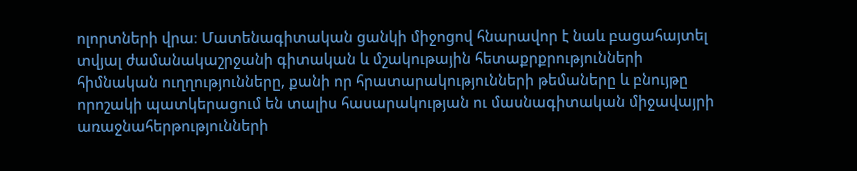ոլորտների վրա։ Մատենագիտական ցանկի միջոցով հնարավոր է նաև բացահայտել տվյալ ժամանակաշրջանի գիտական և մշակութային հետաքրքրությունների հիմնական ուղղությունները, քանի որ հրատարակությունների թեմաները և բնույթը որոշակի պատկերացում են տալիս հասարակության ու մասնագիտական միջավայրի առաջնահերթությունների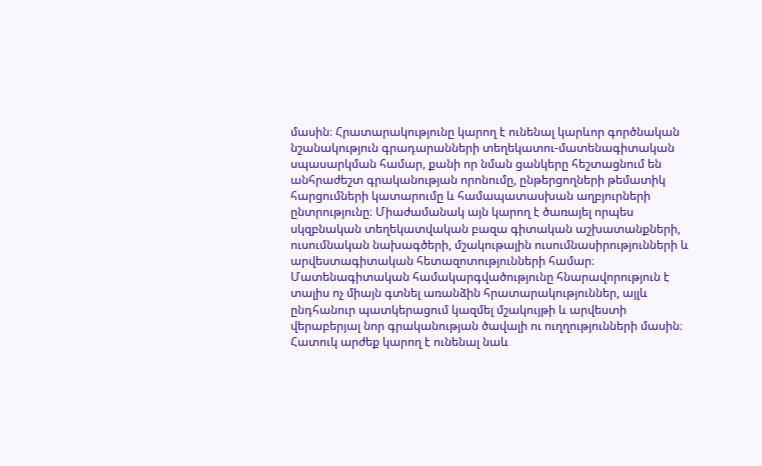մասին։ Հրատարակությունը կարող է ունենալ կարևոր գործնական նշանակություն գրադարանների տեղեկատու-մատենագիտական սպասարկման համար, քանի որ նման ցանկերը հեշտացնում են անհրաժեշտ գրականության որոնումը, ընթերցողների թեմատիկ հարցումների կատարումը և համապատասխան աղբյուրների ընտրությունը։ Միաժամանակ այն կարող է ծառայել որպես սկզբնական տեղեկատվական բազա գիտական աշխատանքների, ուսումնական նախագծերի, մշակութային ուսումնասիրությունների և արվեստագիտական հետազոտությունների համար։ Մատենագիտական համակարգվածությունը հնարավորություն է տալիս ոչ միայն գտնել առանձին հրատարակություններ, այլև ընդհանուր պատկերացում կազմել մշակույթի և արվեստի վերաբերյալ նոր գրականության ծավալի ու ուղղությունների մասին։ Հատուկ արժեք կարող է ունենալ նաև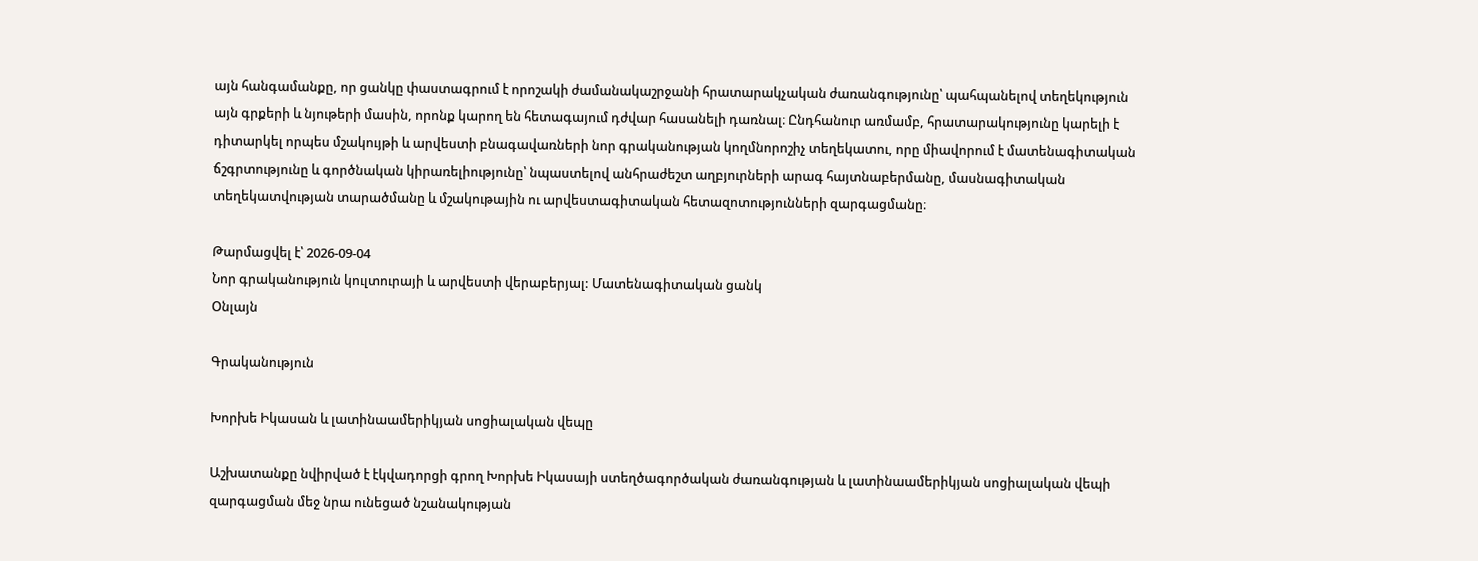այն հանգամանքը, որ ցանկը փաստագրում է որոշակի ժամանակաշրջանի հրատարակչական ժառանգությունը՝ պահպանելով տեղեկություն այն գրքերի և նյութերի մասին, որոնք կարող են հետագայում դժվար հասանելի դառնալ։ Ընդհանուր առմամբ, հրատարակությունը կարելի է դիտարկել որպես մշակույթի և արվեստի բնագավառների նոր գրականության կողմնորոշիչ տեղեկատու, որը միավորում է մատենագիտական ճշգրտությունը և գործնական կիրառելիությունը՝ նպաստելով անհրաժեշտ աղբյուրների արագ հայտնաբերմանը, մասնագիտական տեղեկատվության տարածմանը և մշակութային ու արվեստագիտական հետազոտությունների զարգացմանը։

Թարմացվել է՝ 2026-09-04
Նոր գրականություն կուլտուրայի և արվեստի վերաբերյալ: Մատենագիտական ցանկ
Օնլայն

Գրականություն

Խորխե Իկասան և լատինաամերիկյան սոցիալական վեպը

Աշխատանքը նվիրված է էկվադորցի գրող Խորխե Իկասայի ստեղծագործական ժառանգության և լատինաամերիկյան սոցիալական վեպի զարգացման մեջ նրա ունեցած նշանակության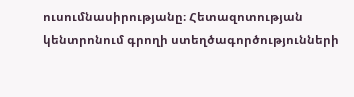ուսումնասիրությանը։ Հետազոտության կենտրոնում գրողի ստեղծագործությունների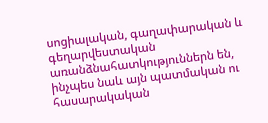սոցիալական, գաղափարական և գեղարվեստական առանձնահատկություններն են, ինչպես նաև այն պատմական ու հասարակական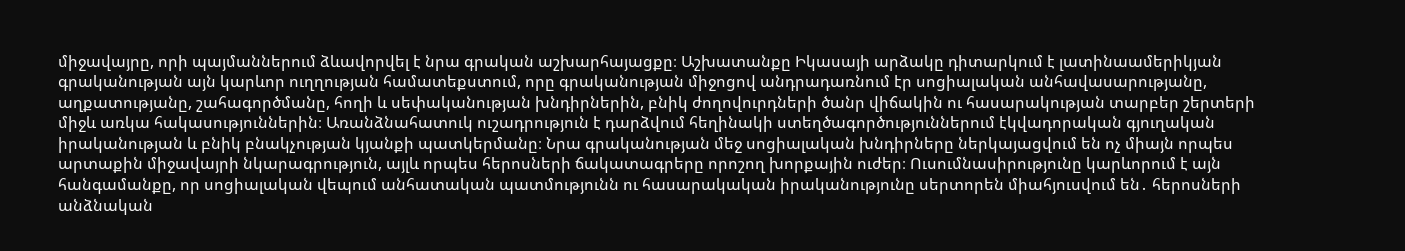միջավայրը, որի պայմաններում ձևավորվել է նրա գրական աշխարհայացքը։ Աշխատանքը Իկասայի արձակը դիտարկում է լատինաամերիկյան գրականության այն կարևոր ուղղության համատեքստում, որը գրականության միջոցով անդրադառնում էր սոցիալական անհավասարությանը, աղքատությանը, շահագործմանը, հողի և սեփականության խնդիրներին, բնիկ ժողովուրդների ծանր վիճակին ու հասարակության տարբեր շերտերի միջև առկա հակասություններին։ Առանձնահատուկ ուշադրություն է դարձվում հեղինակի ստեղծագործություններում էկվադորական գյուղական իրականության և բնիկ բնակչության կյանքի պատկերմանը։ Նրա գրականության մեջ սոցիալական խնդիրները ներկայացվում են ոչ միայն որպես արտաքին միջավայրի նկարագրություն, այլև որպես հերոսների ճակատագրերը որոշող խորքային ուժեր։ Ուսումնասիրությունը կարևորում է այն հանգամանքը, որ սոցիալական վեպում անհատական պատմությունն ու հասարակական իրականությունը սերտորեն միահյուսվում են․ հերոսների անձնական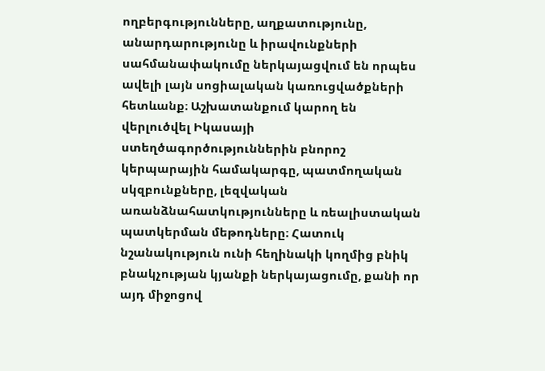ողբերգությունները, աղքատությունը, անարդարությունը և իրավունքների սահմանափակումը ներկայացվում են որպես ավելի լայն սոցիալական կառուցվածքների հետևանք։ Աշխատանքում կարող են վերլուծվել Իկասայի ստեղծագործություններին բնորոշ կերպարային համակարգը, պատմողական սկզբունքները, լեզվական առանձնահատկությունները և ռեալիստական պատկերման մեթոդները։ Հատուկ նշանակություն ունի հեղինակի կողմից բնիկ բնակչության կյանքի ներկայացումը, քանի որ այդ միջոցով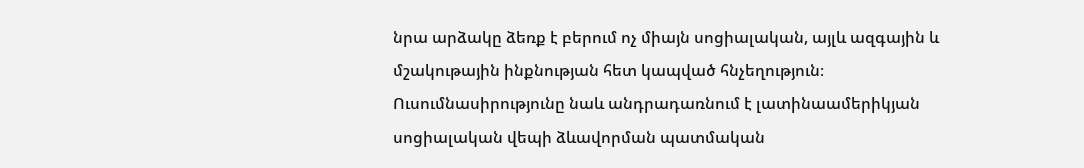նրա արձակը ձեռք է բերում ոչ միայն սոցիալական, այլև ազգային և մշակութային ինքնության հետ կապված հնչեղություն։ Ուսումնասիրությունը նաև անդրադառնում է լատինաամերիկյան սոցիալական վեպի ձևավորման պատմական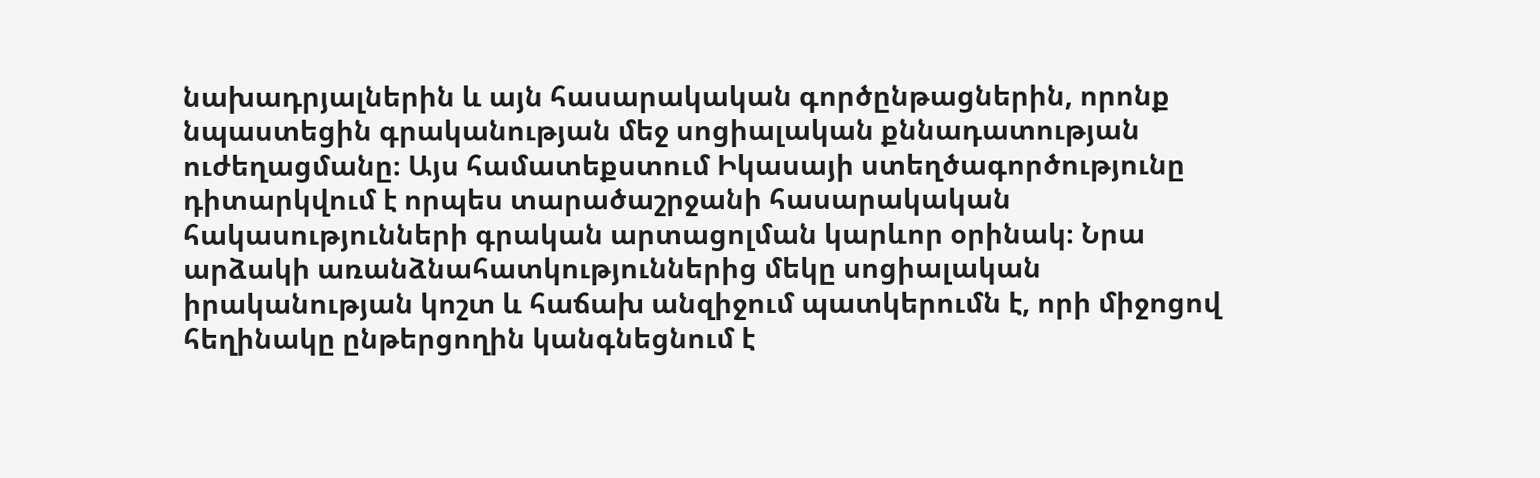նախադրյալներին և այն հասարակական գործընթացներին, որոնք նպաստեցին գրականության մեջ սոցիալական քննադատության ուժեղացմանը։ Այս համատեքստում Իկասայի ստեղծագործությունը դիտարկվում է որպես տարածաշրջանի հասարակական հակասությունների գրական արտացոլման կարևոր օրինակ։ Նրա արձակի առանձնահատկություններից մեկը սոցիալական իրականության կոշտ և հաճախ անզիջում պատկերումն է, որի միջոցով հեղինակը ընթերցողին կանգնեցնում է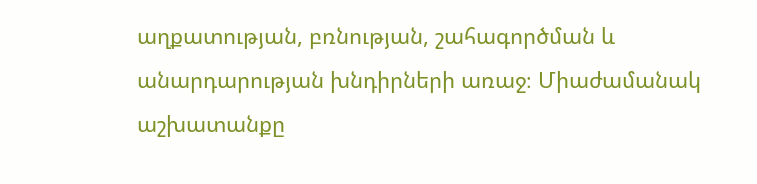աղքատության, բռնության, շահագործման և անարդարության խնդիրների առաջ։ Միաժամանակ աշխատանքը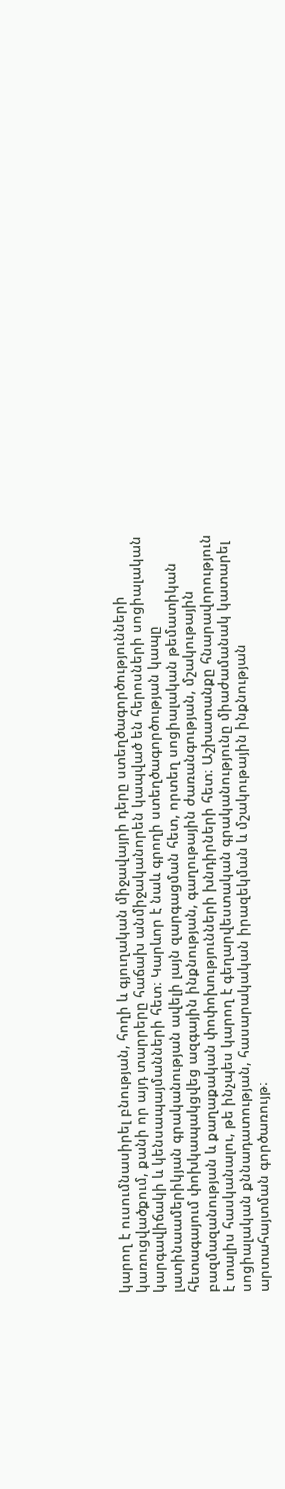կարող է ուսումնասիրել բնության, հողի և գյուղական միջավայրի դերը ստեղծագործությունների կառուցվածքում, քանի որ այդ տարրերը հաճախ անմիջականորեն կապված են հերոսների սոցիալական կարգավիճակի և կենսապայմանների հետ։ Կարևոր է նաև գրողի ստեղծագործության կապը լատինաամերիկյան գրականության ավելի լայն զարգացման հետ, որտեղ սոցիալական թեմատիկան հետագայում փոխկապակցվեց ազգային ինքնության, գաղութային ժառանգության, մշակութային բազմազանության և քաղաքական փոփոխությունների խնդիրների հետ։ Աշխատանքը հնարավորություն է տալիս հասկանալու, թե ինչպես կարող է գեղարվեստական գրականությունը միաժամանակ կատարել սոցիալական քննադատության, հասարակական իրազեկման և մշակութային ինքնության արտահայտման գործառույթ։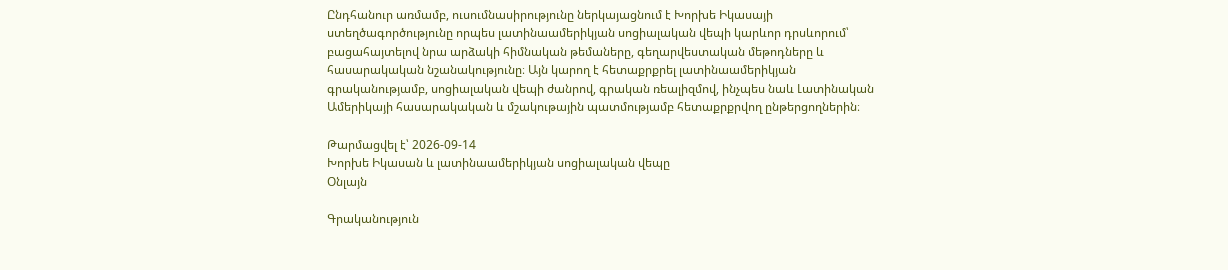Ընդհանուր առմամբ, ուսումնասիրությունը ներկայացնում է Խորխե Իկասայի ստեղծագործությունը որպես լատինաամերիկյան սոցիալական վեպի կարևոր դրսևորում՝ բացահայտելով նրա արձակի հիմնական թեմաները, գեղարվեստական մեթոդները և հասարակական նշանակությունը։ Այն կարող է հետաքրքրել լատինաամերիկյան գրականությամբ, սոցիալական վեպի ժանրով, գրական ռեալիզմով, ինչպես նաև Լատինական Ամերիկայի հասարակական և մշակութային պատմությամբ հետաքրքրվող ընթերցողներին։

Թարմացվել է՝ 2026-09-14
Խորխե Իկասան և լատինաամերիկյան սոցիալական վեպը
Օնլայն

Գրականություն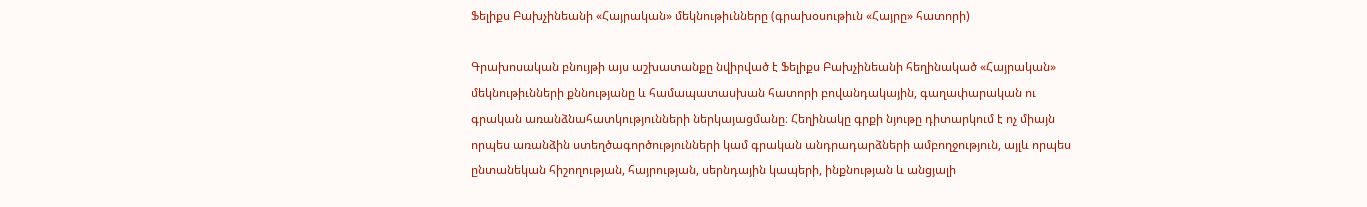Ֆելիքս Բախչինեանի «Հայրական» մեկնութիւնները (գրախօսութիւն «Հայրը» հատորի)

Գրախոսական բնույթի այս աշխատանքը նվիրված է Ֆելիքս Բախչինեանի հեղինակած «Հայրական» մեկնութիւնների քննությանը և համապատասխան հատորի բովանդակային, գաղափարական ու գրական առանձնահատկությունների ներկայացմանը։ Հեղինակը գրքի նյութը դիտարկում է ոչ միայն որպես առանձին ստեղծագործությունների կամ գրական անդրադարձների ամբողջություն, այլև որպես ընտանեկան հիշողության, հայրության, սերնդային կապերի, ինքնության և անցյալի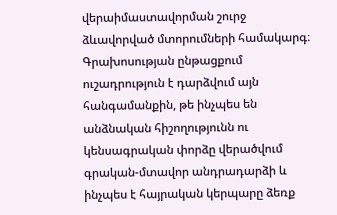վերաիմաստավորման շուրջ ձևավորված մտորումների համակարգ։ Գրախոսության ընթացքում ուշադրություն է դարձվում այն հանգամանքին, թե ինչպես են անձնական հիշողությունն ու կենսագրական փորձը վերածվում գրական-մտավոր անդրադարձի և ինչպես է հայրական կերպարը ձեռք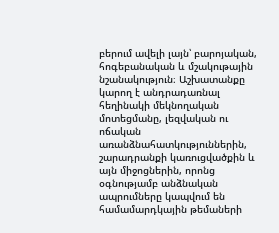բերում ավելի լայն՝ բարոյական, հոգեբանական և մշակութային նշանակություն։ Աշխատանքը կարող է անդրադառնալ հեղինակի մեկնողական մոտեցմանը, լեզվական ու ոճական առանձնահատկություններին, շարադրանքի կառուցվածքին և այն միջոցներին, որոնց օգնությամբ անձնական ապրումները կապվում են համամարդկային թեմաների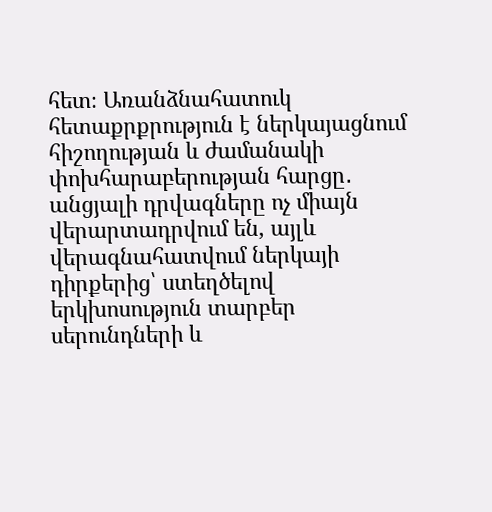հետ։ Առանձնահատուկ հետաքրքրություն է ներկայացնում հիշողության և ժամանակի փոխհարաբերության հարցը․ անցյալի դրվագները ոչ միայն վերարտադրվում են, այլև վերագնահատվում ներկայի դիրքերից՝ ստեղծելով երկխոսություն տարբեր սերունդների և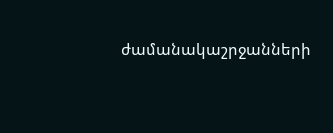ժամանակաշրջանների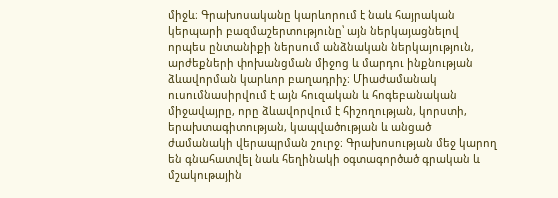միջև։ Գրախոսականը կարևորում է նաև հայրական կերպարի բազմաշերտությունը՝ այն ներկայացնելով որպես ընտանիքի ներսում անձնական ներկայություն, արժեքների փոխանցման միջոց և մարդու ինքնության ձևավորման կարևոր բաղադրիչ։ Միաժամանակ ուսումնասիրվում է այն հուզական և հոգեբանական միջավայրը, որը ձևավորվում է հիշողության, կորստի, երախտագիտության, կապվածության և անցած ժամանակի վերապրման շուրջ։ Գրախոսության մեջ կարող են գնահատվել նաև հեղինակի օգտագործած գրական և մշակութային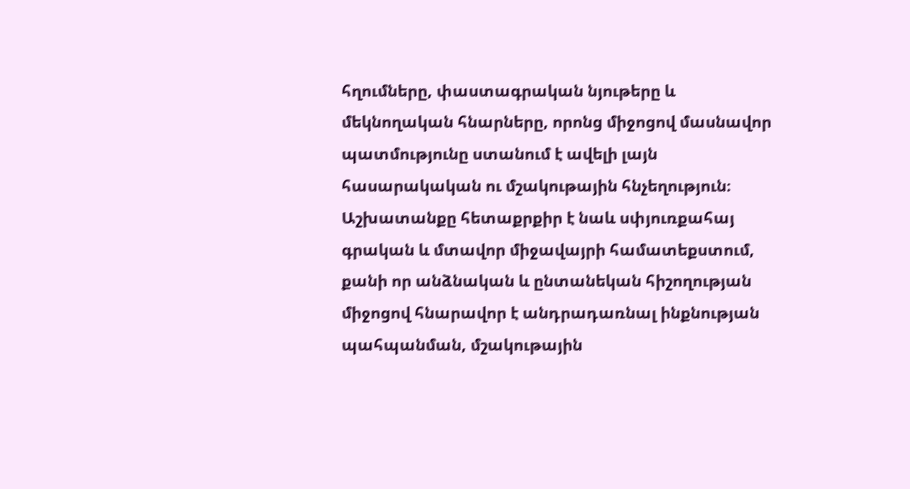հղումները, փաստագրական նյութերը և մեկնողական հնարները, որոնց միջոցով մասնավոր պատմությունը ստանում է ավելի լայն հասարակական ու մշակութային հնչեղություն։ Աշխատանքը հետաքրքիր է նաև սփյուռքահայ գրական և մտավոր միջավայրի համատեքստում, քանի որ անձնական և ընտանեկան հիշողության միջոցով հնարավոր է անդրադառնալ ինքնության պահպանման, մշակութային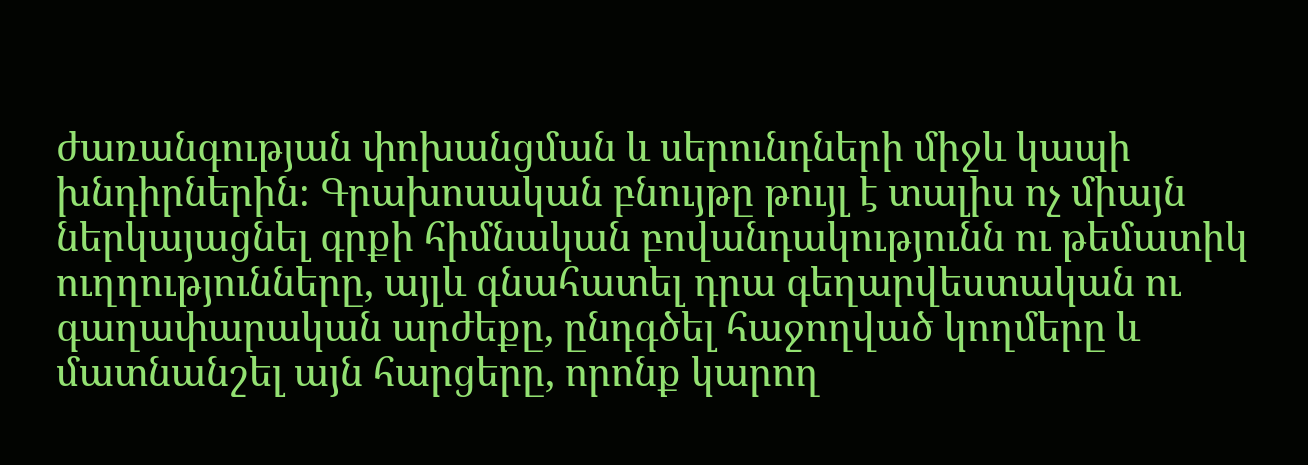ժառանգության փոխանցման և սերունդների միջև կապի խնդիրներին։ Գրախոսական բնույթը թույլ է տալիս ոչ միայն ներկայացնել գրքի հիմնական բովանդակությունն ու թեմատիկ ուղղությունները, այլև գնահատել դրա գեղարվեստական ու գաղափարական արժեքը, ընդգծել հաջողված կողմերը և մատնանշել այն հարցերը, որոնք կարող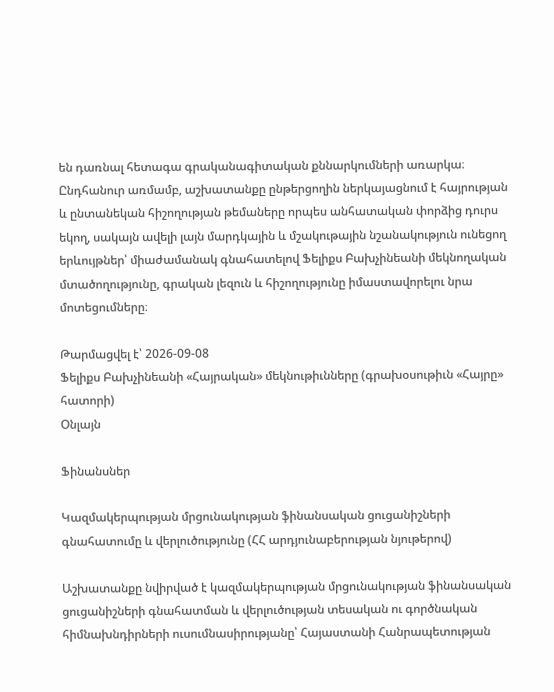են դառնալ հետագա գրականագիտական քննարկումների առարկա։ Ընդհանուր առմամբ, աշխատանքը ընթերցողին ներկայացնում է հայրության և ընտանեկան հիշողության թեմաները որպես անհատական փորձից դուրս եկող, սակայն ավելի լայն մարդկային և մշակութային նշանակություն ունեցող երևույթներ՝ միաժամանակ գնահատելով Ֆելիքս Բախչինեանի մեկնողական մտածողությունը, գրական լեզուն և հիշողությունը իմաստավորելու նրա մոտեցումները։

Թարմացվել է՝ 2026-09-08
Ֆելիքս Բախչինեանի «Հայրական» մեկնութիւնները (գրախօսութիւն «Հայրը» հատորի)
Օնլայն

Ֆինանսներ

Կազմակերպության մրցունակության ֆինանսական ցուցանիշների գնահատումը և վերլուծությունը (ՀՀ արդյունաբերության նյութերով)

Աշխատանքը նվիրված է կազմակերպության մրցունակության ֆինանսական ցուցանիշների գնահատման և վերլուծության տեսական ու գործնական հիմնախնդիրների ուսումնասիրությանը՝ Հայաստանի Հանրապետության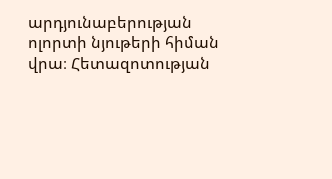արդյունաբերության ոլորտի նյութերի հիման վրա։ Հետազոտության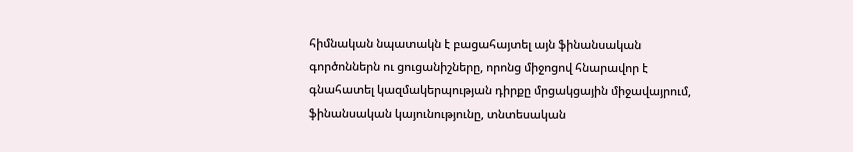հիմնական նպատակն է բացահայտել այն ֆինանսական գործոններն ու ցուցանիշները, որոնց միջոցով հնարավոր է գնահատել կազմակերպության դիրքը մրցակցային միջավայրում, ֆինանսական կայունությունը, տնտեսական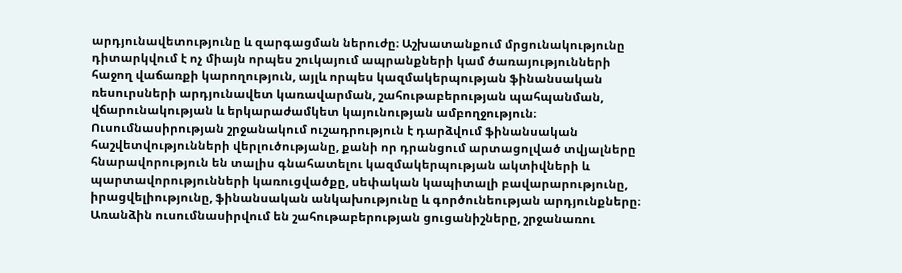արդյունավետությունը և զարգացման ներուժը։ Աշխատանքում մրցունակությունը դիտարկվում է ոչ միայն որպես շուկայում ապրանքների կամ ծառայությունների հաջող վաճառքի կարողություն, այլև որպես կազմակերպության ֆինանսական ռեսուրսների արդյունավետ կառավարման, շահութաբերության պահպանման, վճարունակության և երկարաժամկետ կայունության ամբողջություն։ Ուսումնասիրության շրջանակում ուշադրություն է դարձվում ֆինանսական հաշվետվությունների վերլուծությանը, քանի որ դրանցում արտացոլված տվյալները հնարավորություն են տալիս գնահատելու կազմակերպության ակտիվների և պարտավորությունների կառուցվածքը, սեփական կապիտալի բավարարությունը, իրացվելիությունը, ֆինանսական անկախությունը և գործունեության արդյունքները։ Առանձին ուսումնասիրվում են շահութաբերության ցուցանիշները, շրջանառու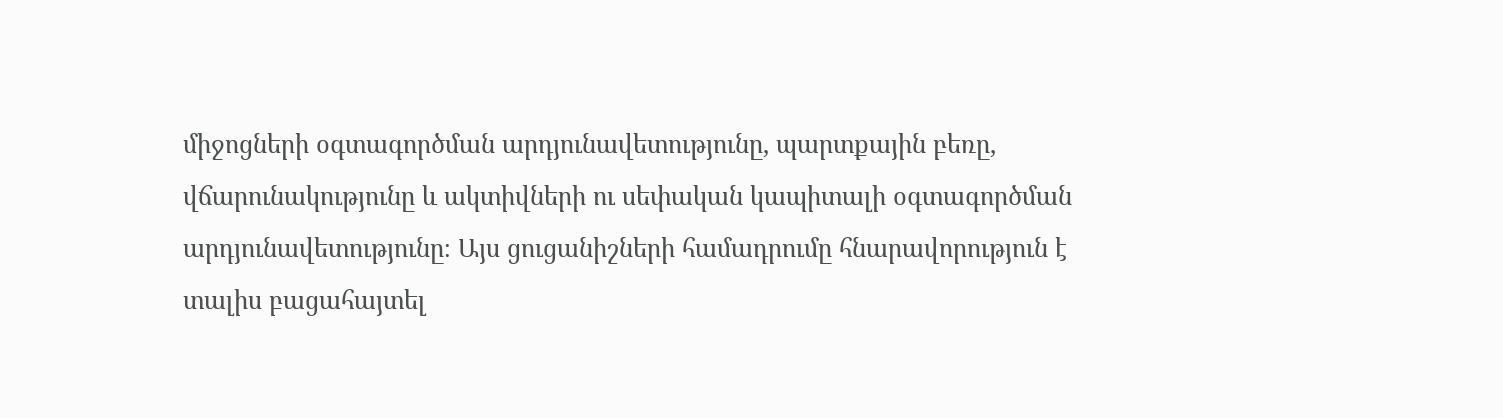միջոցների օգտագործման արդյունավետությունը, պարտքային բեռը, վճարունակությունը և ակտիվների ու սեփական կապիտալի օգտագործման արդյունավետությունը։ Այս ցուցանիշների համադրումը հնարավորություն է տալիս բացահայտել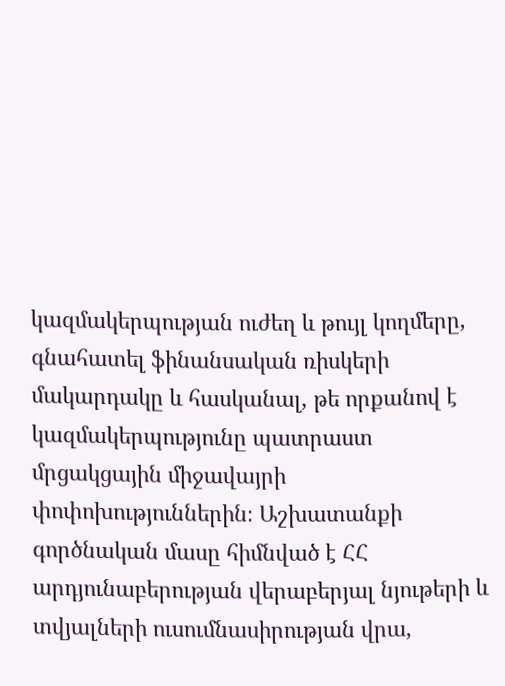կազմակերպության ուժեղ և թույլ կողմերը, գնահատել ֆինանսական ռիսկերի մակարդակը և հասկանալ, թե որքանով է կազմակերպությունը պատրաստ մրցակցային միջավայրի փոփոխություններին։ Աշխատանքի գործնական մասը հիմնված է ՀՀ արդյունաբերության վերաբերյալ նյութերի և տվյալների ուսումնասիրության վրա,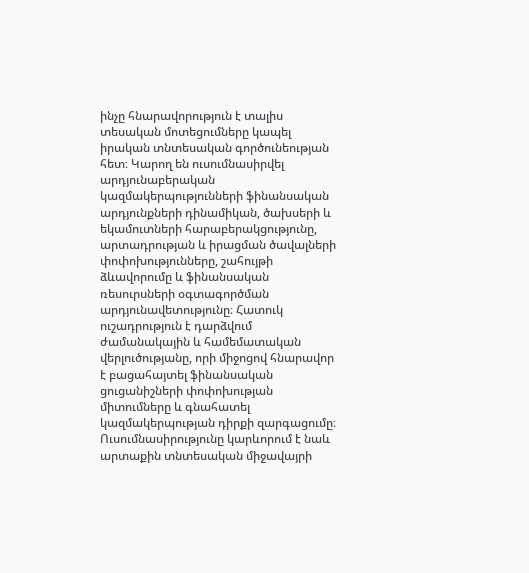ինչը հնարավորություն է տալիս տեսական մոտեցումները կապել իրական տնտեսական գործունեության հետ։ Կարող են ուսումնասիրվել արդյունաբերական կազմակերպությունների ֆինանսական արդյունքների դինամիկան, ծախսերի և եկամուտների հարաբերակցությունը, արտադրության և իրացման ծավալների փոփոխությունները, շահույթի ձևավորումը և ֆինանսական ռեսուրսների օգտագործման արդյունավետությունը։ Հատուկ ուշադրություն է դարձվում ժամանակային և համեմատական վերլուծությանը, որի միջոցով հնարավոր է բացահայտել ֆինանսական ցուցանիշների փոփոխության միտումները և գնահատել կազմակերպության դիրքի զարգացումը։ Ուսումնասիրությունը կարևորում է նաև արտաքին տնտեսական միջավայրի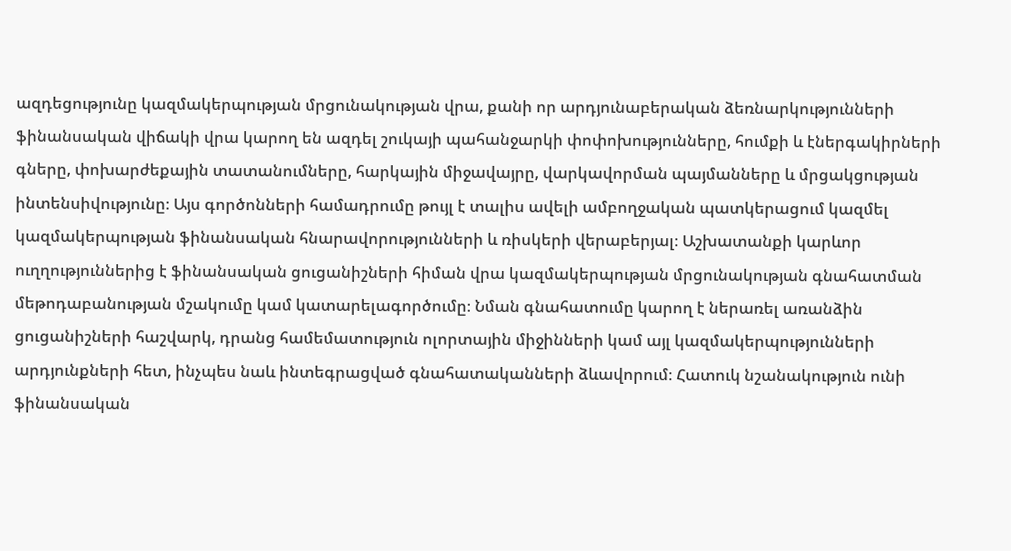ազդեցությունը կազմակերպության մրցունակության վրա, քանի որ արդյունաբերական ձեռնարկությունների ֆինանսական վիճակի վրա կարող են ազդել շուկայի պահանջարկի փոփոխությունները, հումքի և էներգակիրների գները, փոխարժեքային տատանումները, հարկային միջավայրը, վարկավորման պայմանները և մրցակցության ինտենսիվությունը։ Այս գործոնների համադրումը թույլ է տալիս ավելի ամբողջական պատկերացում կազմել կազմակերպության ֆինանսական հնարավորությունների և ռիսկերի վերաբերյալ։ Աշխատանքի կարևոր ուղղություններից է ֆինանսական ցուցանիշների հիման վրա կազմակերպության մրցունակության գնահատման մեթոդաբանության մշակումը կամ կատարելագործումը։ Նման գնահատումը կարող է ներառել առանձին ցուցանիշների հաշվարկ, դրանց համեմատություն ոլորտային միջինների կամ այլ կազմակերպությունների արդյունքների հետ, ինչպես նաև ինտեգրացված գնահատականների ձևավորում։ Հատուկ նշանակություն ունի ֆինանսական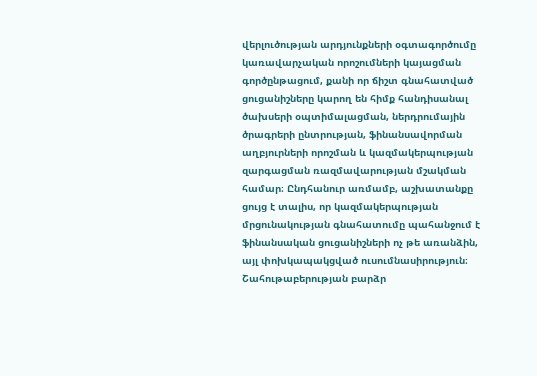վերլուծության արդյունքների օգտագործումը կառավարչական որոշումների կայացման գործընթացում, քանի որ ճիշտ գնահատված ցուցանիշները կարող են հիմք հանդիսանալ ծախսերի օպտիմալացման, ներդրումային ծրագրերի ընտրության, ֆինանսավորման աղբյուրների որոշման և կազմակերպության զարգացման ռազմավարության մշակման համար։ Ընդհանուր առմամբ, աշխատանքը ցույց է տալիս, որ կազմակերպության մրցունակության գնահատումը պահանջում է ֆինանսական ցուցանիշների ոչ թե առանձին, այլ փոխկապակցված ուսումնասիրություն։ Շահութաբերության բարձր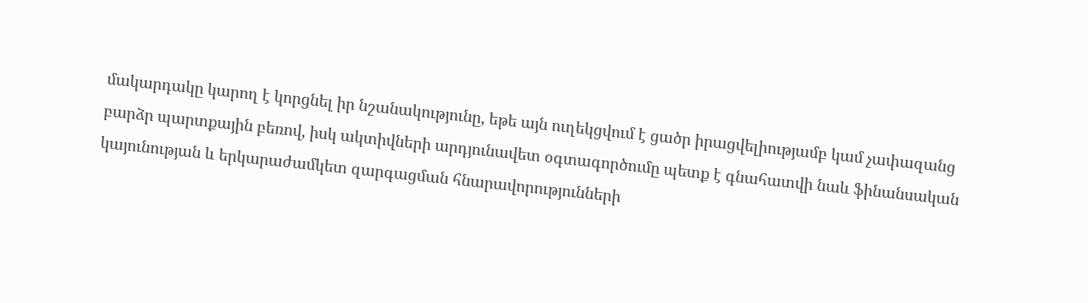մակարդակը կարող է կորցնել իր նշանակությունը, եթե այն ուղեկցվում է ցածր իրացվելիությամբ կամ չափազանց բարձր պարտքային բեռով, իսկ ակտիվների արդյունավետ օգտագործումը պետք է գնահատվի նաև ֆինանսական կայունության և երկարաժամկետ զարգացման հնարավորությունների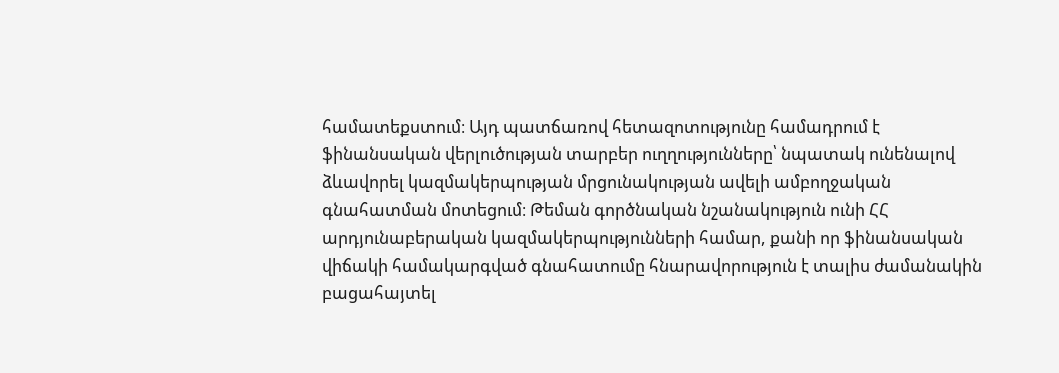համատեքստում։ Այդ պատճառով հետազոտությունը համադրում է ֆինանսական վերլուծության տարբեր ուղղությունները՝ նպատակ ունենալով ձևավորել կազմակերպության մրցունակության ավելի ամբողջական գնահատման մոտեցում։ Թեման գործնական նշանակություն ունի ՀՀ արդյունաբերական կազմակերպությունների համար, քանի որ ֆինանսական վիճակի համակարգված գնահատումը հնարավորություն է տալիս ժամանակին բացահայտել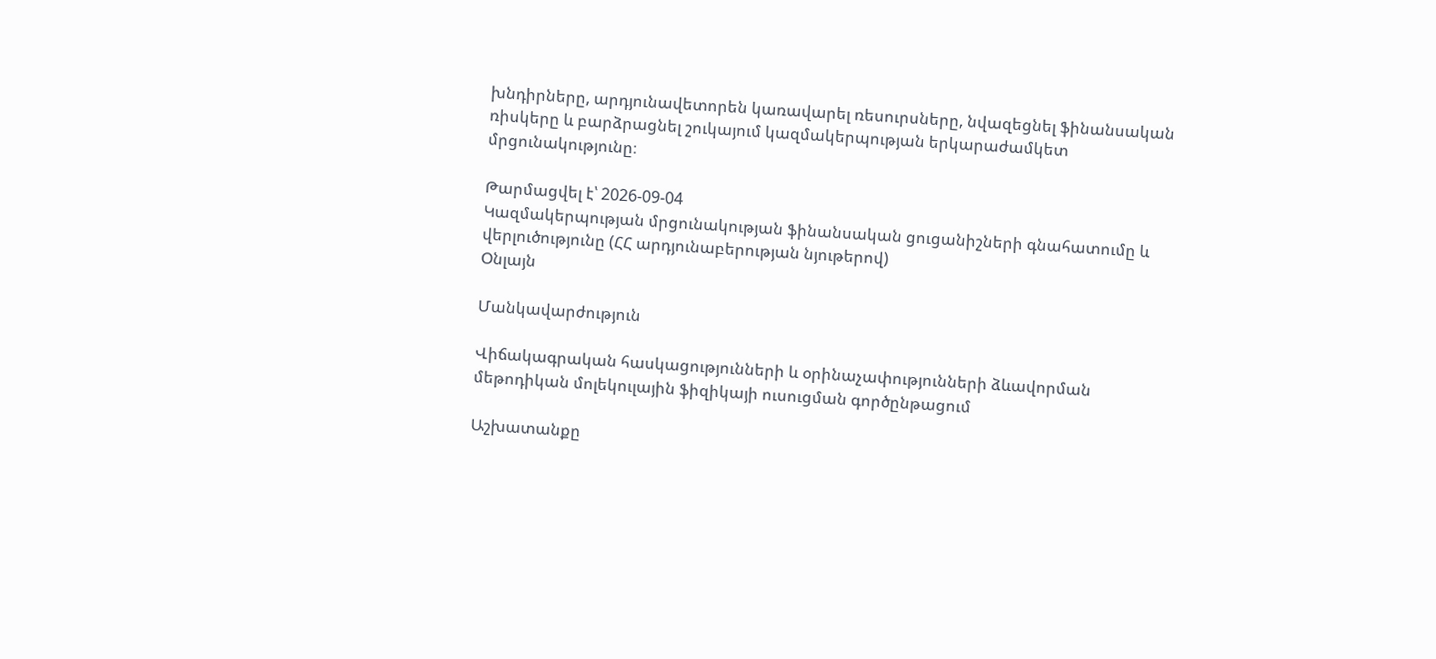խնդիրները, արդյունավետորեն կառավարել ռեսուրսները, նվազեցնել ֆինանսական ռիսկերը և բարձրացնել շուկայում կազմակերպության երկարաժամկետ մրցունակությունը։

Թարմացվել է՝ 2026-09-04
Կազմակերպության մրցունակության ֆինանսական ցուցանիշների գնահատումը և վերլուծությունը (ՀՀ արդյունաբերության նյութերով)
Օնլայն

Մանկավարժություն

Վիճակագրական հասկացությունների և օրինաչափությունների ձևավորման մեթոդիկան մոլեկուլային ֆիզիկայի ուսուցման գործընթացում

Աշխատանքը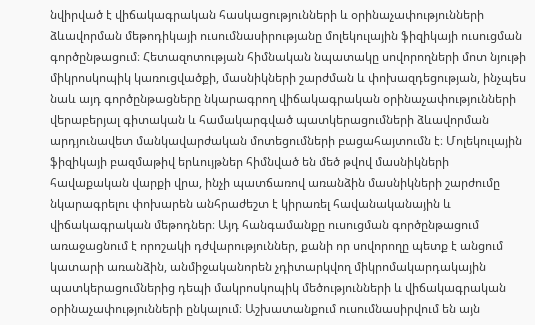նվիրված է վիճակագրական հասկացությունների և օրինաչափությունների ձևավորման մեթոդիկայի ուսումնասիրությանը մոլեկուլային ֆիզիկայի ուսուցման գործընթացում։ Հետազոտության հիմնական նպատակը սովորողների մոտ նյութի միկրոսկոպիկ կառուցվածքի, մասնիկների շարժման և փոխազդեցության, ինչպես նաև այդ գործընթացները նկարագրող վիճակագրական օրինաչափությունների վերաբերյալ գիտական և համակարգված պատկերացումների ձևավորման արդյունավետ մանկավարժական մոտեցումների բացահայտումն է։ Մոլեկուլային ֆիզիկայի բազմաթիվ երևույթներ հիմնված են մեծ թվով մասնիկների հավաքական վարքի վրա, ինչի պատճառով առանձին մասնիկների շարժումը նկարագրելու փոխարեն անհրաժեշտ է կիրառել հավանականային և վիճակագրական մեթոդներ։ Այդ հանգամանքը ուսուցման գործընթացում առաջացնում է որոշակի դժվարություններ, քանի որ սովորողը պետք է անցում կատարի առանձին, անմիջականորեն չդիտարկվող միկրոմակարդակային պատկերացումներից դեպի մակրոսկոպիկ մեծությունների և վիճակագրական օրինաչափությունների ընկալում։ Աշխատանքում ուսումնասիրվում են այն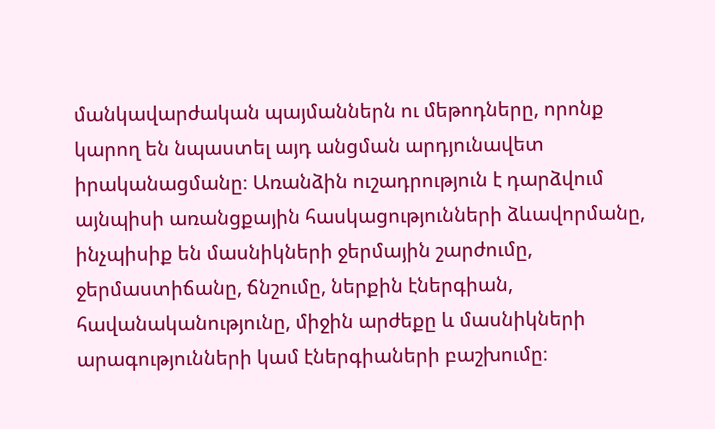մանկավարժական պայմաններն ու մեթոդները, որոնք կարող են նպաստել այդ անցման արդյունավետ իրականացմանը։ Առանձին ուշադրություն է դարձվում այնպիսի առանցքային հասկացությունների ձևավորմանը, ինչպիսիք են մասնիկների ջերմային շարժումը, ջերմաստիճանը, ճնշումը, ներքին էներգիան, հավանականությունը, միջին արժեքը և մասնիկների արագությունների կամ էներգիաների բաշխումը։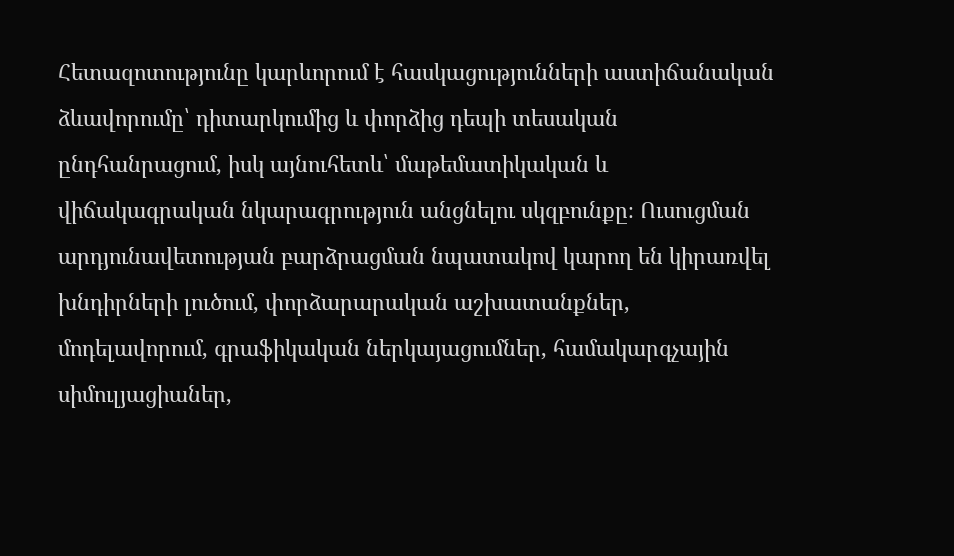Հետազոտությունը կարևորում է հասկացությունների աստիճանական ձևավորումը՝ դիտարկումից և փորձից դեպի տեսական ընդհանրացում, իսկ այնուհետև՝ մաթեմատիկական և վիճակագրական նկարագրություն անցնելու սկզբունքը։ Ուսուցման արդյունավետության բարձրացման նպատակով կարող են կիրառվել խնդիրների լուծում, փորձարարական աշխատանքներ, մոդելավորում, գրաֆիկական ներկայացումներ, համակարգչային սիմուլյացիաներ,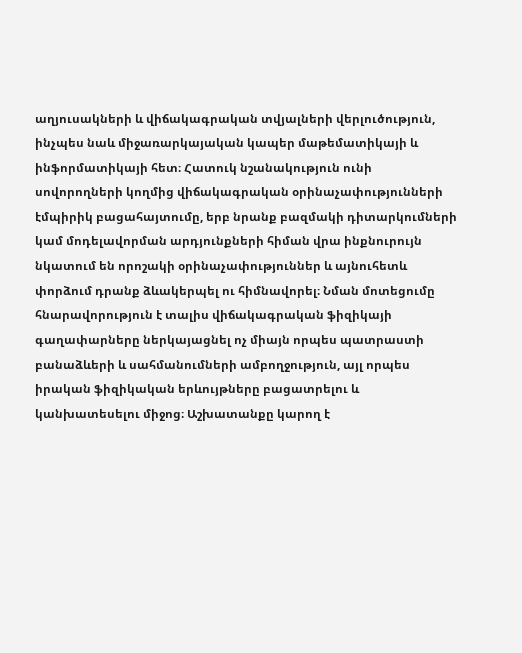աղյուսակների և վիճակագրական տվյալների վերլուծություն, ինչպես նաև միջառարկայական կապեր մաթեմատիկայի և ինֆորմատիկայի հետ։ Հատուկ նշանակություն ունի սովորողների կողմից վիճակագրական օրինաչափությունների էմպիրիկ բացահայտումը, երբ նրանք բազմակի դիտարկումների կամ մոդելավորման արդյունքների հիման վրա ինքնուրույն նկատում են որոշակի օրինաչափություններ և այնուհետև փորձում դրանք ձևակերպել ու հիմնավորել։ Նման մոտեցումը հնարավորություն է տալիս վիճակագրական ֆիզիկայի գաղափարները ներկայացնել ոչ միայն որպես պատրաստի բանաձևերի և սահմանումների ամբողջություն, այլ որպես իրական ֆիզիկական երևույթները բացատրելու և կանխատեսելու միջոց։ Աշխատանքը կարող է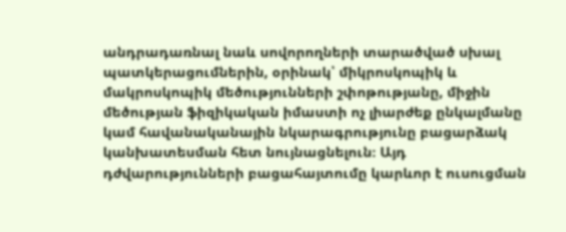անդրադառնալ նաև սովորողների տարածված սխալ պատկերացումներին, օրինակ՝ միկրոսկոպիկ և մակրոսկոպիկ մեծությունների շփոթությանը, միջին մեծության ֆիզիկական իմաստի ոչ լիարժեք ընկալմանը կամ հավանականային նկարագրությունը բացարձակ կանխատեսման հետ նույնացնելուն։ Այդ դժվարությունների բացահայտումը կարևոր է ուսուցման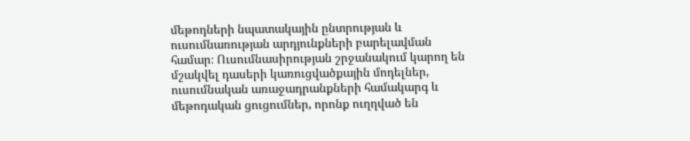մեթոդների նպատակային ընտրության և ուսումնառության արդյունքների բարելավման համար։ Ուսումնասիրության շրջանակում կարող են մշակվել դասերի կառուցվածքային մոդելներ, ուսումնական առաջադրանքների համակարգ և մեթոդական ցուցումներ, որոնք ուղղված են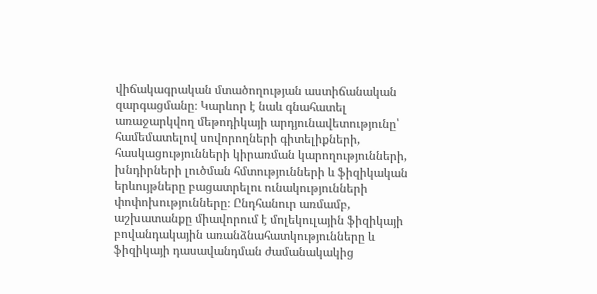վիճակագրական մտածողության աստիճանական զարգացմանը։ Կարևոր է նաև գնահատել առաջարկվող մեթոդիկայի արդյունավետությունը՝ համեմատելով սովորողների գիտելիքների, հասկացությունների կիրառման կարողությունների, խնդիրների լուծման հմտությունների և ֆիզիկական երևույթները բացատրելու ունակությունների փոփոխությունները։ Ընդհանուր առմամբ, աշխատանքը միավորում է մոլեկուլային ֆիզիկայի բովանդակային առանձնահատկությունները և ֆիզիկայի դասավանդման ժամանակակից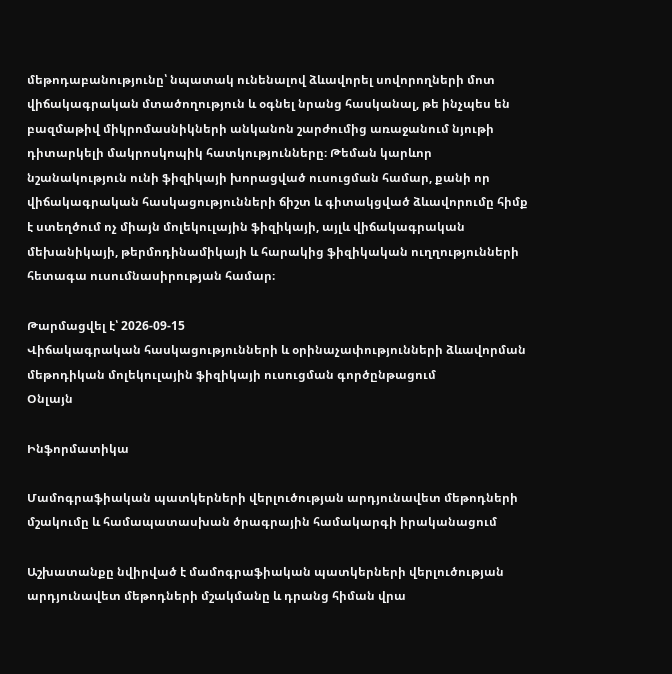մեթոդաբանությունը՝ նպատակ ունենալով ձևավորել սովորողների մոտ վիճակագրական մտածողություն և օգնել նրանց հասկանալ, թե ինչպես են բազմաթիվ միկրոմասնիկների անկանոն շարժումից առաջանում նյութի դիտարկելի մակրոսկոպիկ հատկությունները։ Թեման կարևոր նշանակություն ունի ֆիզիկայի խորացված ուսուցման համար, քանի որ վիճակագրական հասկացությունների ճիշտ և գիտակցված ձևավորումը հիմք է ստեղծում ոչ միայն մոլեկուլային ֆիզիկայի, այլև վիճակագրական մեխանիկայի, թերմոդինամիկայի և հարակից ֆիզիկական ուղղությունների հետագա ուսումնասիրության համար։

Թարմացվել է՝ 2026-09-15
Վիճակագրական հասկացությունների և օրինաչափությունների ձևավորման մեթոդիկան մոլեկուլային ֆիզիկայի ուսուցման գործընթացում
Օնլայն

Ինֆորմատիկա

Մամոգրաֆիական պատկերների վերլուծության արդյունավետ մեթոդների մշակումը և համապատասխան ծրագրային համակարգի իրականացում

Աշխատանքը նվիրված է մամոգրաֆիական պատկերների վերլուծության արդյունավետ մեթոդների մշակմանը և դրանց հիման վրա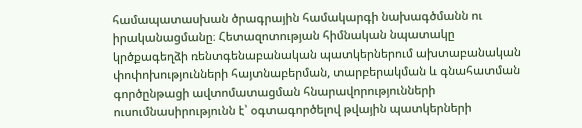համապատասխան ծրագրային համակարգի նախագծմանն ու իրականացմանը։ Հետազոտության հիմնական նպատակը կրծքագեղձի ռենտգենաբանական պատկերներում ախտաբանական փոփոխությունների հայտնաբերման, տարբերակման և գնահատման գործընթացի ավտոմատացման հնարավորությունների ուսումնասիրությունն է՝ օգտագործելով թվային պատկերների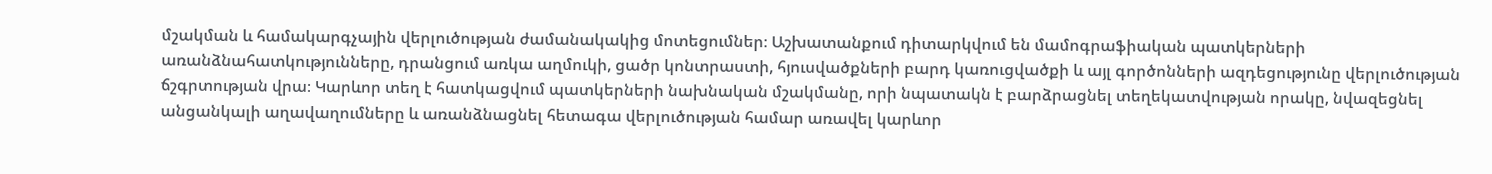մշակման և համակարգչային վերլուծության ժամանակակից մոտեցումներ։ Աշխատանքում դիտարկվում են մամոգրաֆիական պատկերների առանձնահատկությունները, դրանցում առկա աղմուկի, ցածր կոնտրաստի, հյուսվածքների բարդ կառուցվածքի և այլ գործոնների ազդեցությունը վերլուծության ճշգրտության վրա։ Կարևոր տեղ է հատկացվում պատկերների նախնական մշակմանը, որի նպատակն է բարձրացնել տեղեկատվության որակը, նվազեցնել անցանկալի աղավաղումները և առանձնացնել հետագա վերլուծության համար առավել կարևոր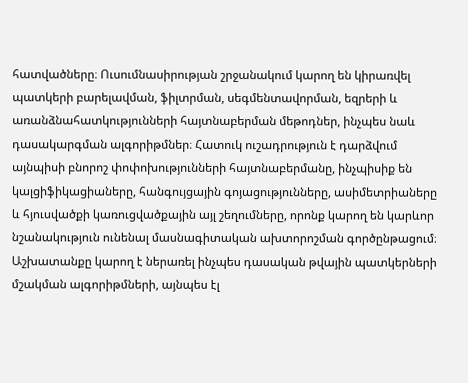հատվածները։ Ուսումնասիրության շրջանակում կարող են կիրառվել պատկերի բարելավման, ֆիլտրման, սեգմենտավորման, եզրերի և առանձնահատկությունների հայտնաբերման մեթոդներ, ինչպես նաև դասակարգման ալգորիթմներ։ Հատուկ ուշադրություն է դարձվում այնպիսի բնորոշ փոփոխությունների հայտնաբերմանը, ինչպիսիք են կալցիֆիկացիաները, հանգույցային գոյացությունները, ասիմետրիաները և հյուսվածքի կառուցվածքային այլ շեղումները, որոնք կարող են կարևոր նշանակություն ունենալ մասնագիտական ախտորոշման գործընթացում։ Աշխատանքը կարող է ներառել ինչպես դասական թվային պատկերների մշակման ալգորիթմների, այնպես էլ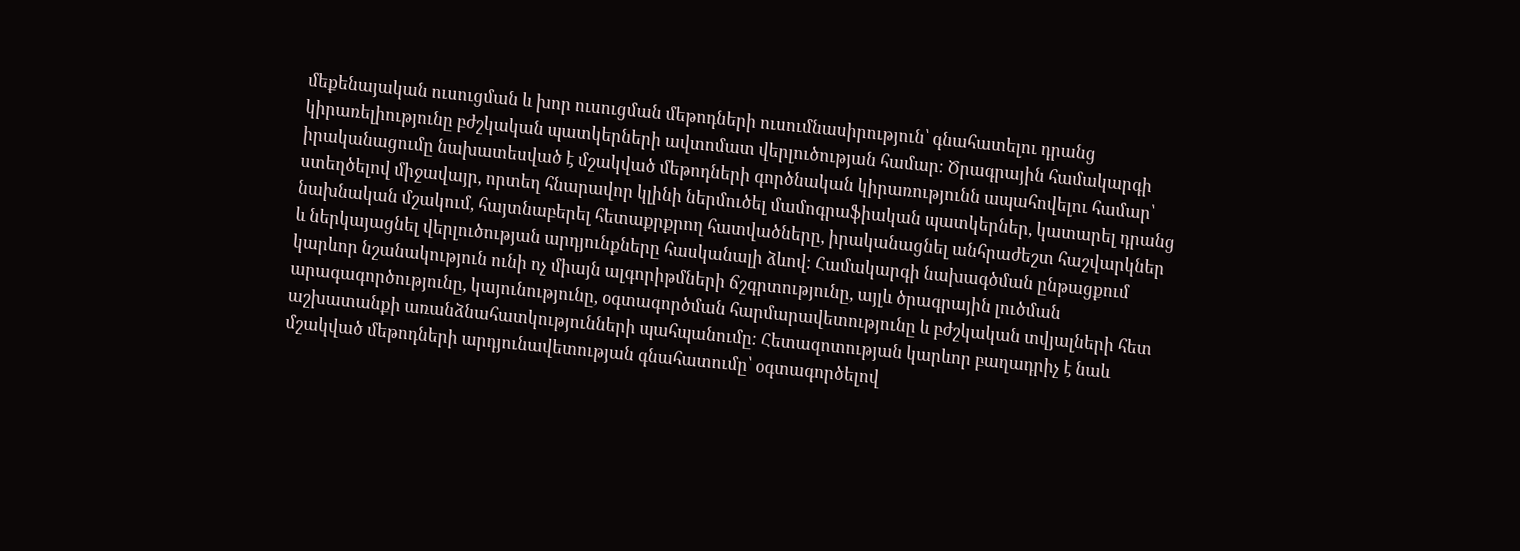մեքենայական ուսուցման և խոր ուսուցման մեթոդների ուսումնասիրություն՝ գնահատելու դրանց կիրառելիությունը բժշկական պատկերների ավտոմատ վերլուծության համար։ Ծրագրային համակարգի իրականացումը նախատեսված է մշակված մեթոդների գործնական կիրառությունն ապահովելու համար՝ ստեղծելով միջավայր, որտեղ հնարավոր կլինի ներմուծել մամոգրաֆիական պատկերներ, կատարել դրանց նախնական մշակում, հայտնաբերել հետաքրքրող հատվածները, իրականացնել անհրաժեշտ հաշվարկներ և ներկայացնել վերլուծության արդյունքները հասկանալի ձևով։ Համակարգի նախագծման ընթացքում կարևոր նշանակություն ունի ոչ միայն ալգորիթմների ճշգրտությունը, այլև ծրագրային լուծման արագագործությունը, կայունությունը, օգտագործման հարմարավետությունը և բժշկական տվյալների հետ աշխատանքի առանձնահատկությունների պահպանումը։ Հետազոտության կարևոր բաղադրիչ է նաև մշակված մեթոդների արդյունավետության գնահատումը՝ օգտագործելով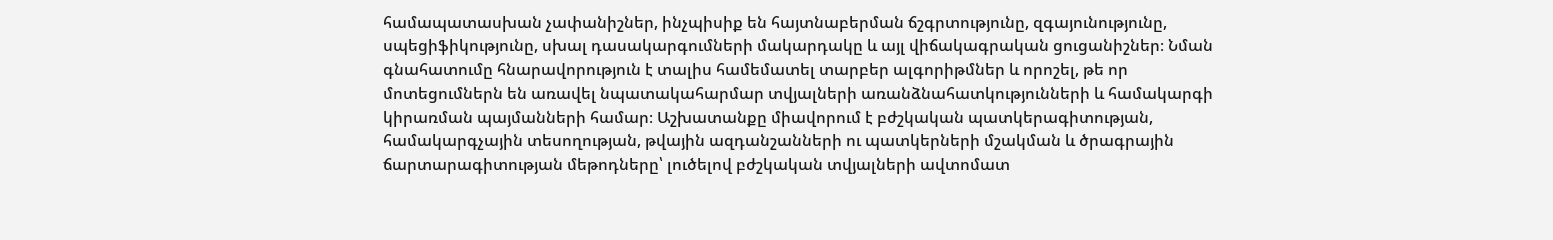համապատասխան չափանիշներ, ինչպիսիք են հայտնաբերման ճշգրտությունը, զգայունությունը, սպեցիֆիկությունը, սխալ դասակարգումների մակարդակը և այլ վիճակագրական ցուցանիշներ։ Նման գնահատումը հնարավորություն է տալիս համեմատել տարբեր ալգորիթմներ և որոշել, թե որ մոտեցումներն են առավել նպատակահարմար տվյալների առանձնահատկությունների և համակարգի կիրառման պայմանների համար։ Աշխատանքը միավորում է բժշկական պատկերագիտության, համակարգչային տեսողության, թվային ազդանշանների ու պատկերների մշակման և ծրագրային ճարտարագիտության մեթոդները՝ լուծելով բժշկական տվյալների ավտոմատ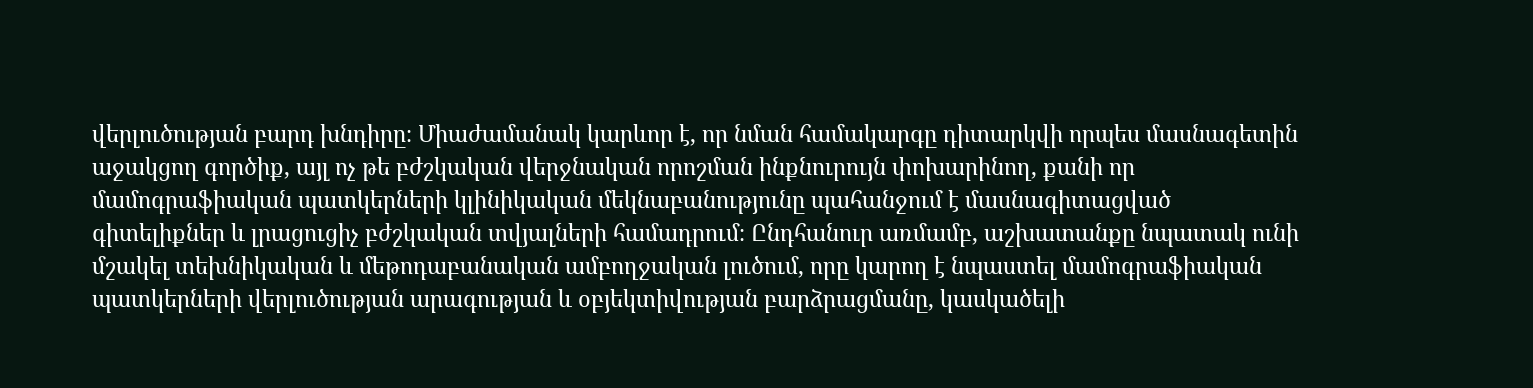վերլուծության բարդ խնդիրը։ Միաժամանակ կարևոր է, որ նման համակարգը դիտարկվի որպես մասնագետին աջակցող գործիք, այլ ոչ թե բժշկական վերջնական որոշման ինքնուրույն փոխարինող, քանի որ մամոգրաֆիական պատկերների կլինիկական մեկնաբանությունը պահանջում է մասնագիտացված գիտելիքներ և լրացուցիչ բժշկական տվյալների համադրում։ Ընդհանուր առմամբ, աշխատանքը նպատակ ունի մշակել տեխնիկական և մեթոդաբանական ամբողջական լուծում, որը կարող է նպաստել մամոգրաֆիական պատկերների վերլուծության արագության և օբյեկտիվության բարձրացմանը, կասկածելի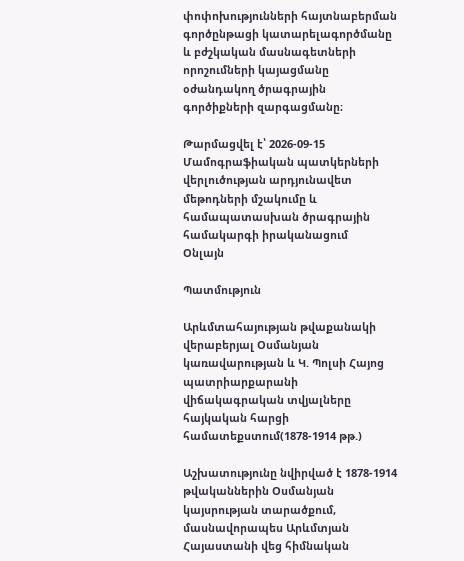փոփոխությունների հայտնաբերման գործընթացի կատարելագործմանը և բժշկական մասնագետների որոշումների կայացմանը օժանդակող ծրագրային գործիքների զարգացմանը։

Թարմացվել է՝ 2026-09-15
Մամոգրաֆիական պատկերների վերլուծության արդյունավետ մեթոդների մշակումը և համապատասխան ծրագրային համակարգի իրականացում
Օնլայն

Պատմություն

Արևմտահայության թվաքանակի վերաբերյալ Օսմանյան կառավարության և Կ. Պոլսի Հայոց պատրիարքարանի վիճակագրական տվյալները հայկական հարցի համատեքստում(1878-1914 թթ.)

Աշխատությունը նվիրված է 1878-1914 թվականներին Օսմանյան կայսրության տարածքում, մասնավորապես Արևմտյան Հայաստանի վեց հիմնական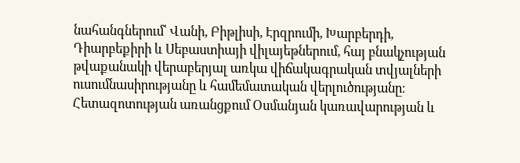նահանգներում՝ Վանի, Բիթլիսի, Էրզրումի, Խարբերդի, Դիարբեքիրի և Սեբաստիայի վիլայեթներում, հայ բնակչության թվաքանակի վերաբերյալ առկա վիճակագրական տվյալների ուսումնասիրությանը և համեմատական վերլուծությանը։ Հետազոտության առանցքում Օսմանյան կառավարության և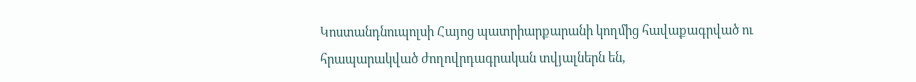Կոստանդնուպոլսի Հայոց պատրիարքարանի կողմից հավաքագրված ու հրապարակված ժողովրդագրական տվյալներն են,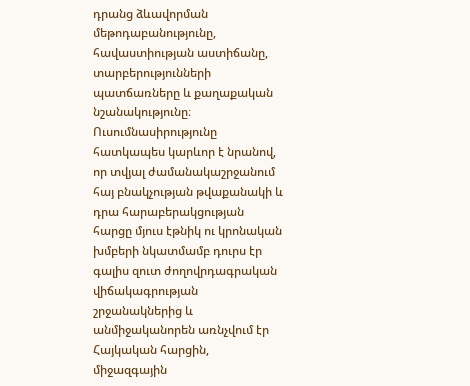դրանց ձևավորման մեթոդաբանությունը, հավաստիության աստիճանը, տարբերությունների պատճառները և քաղաքական նշանակությունը։ Ուսումնասիրությունը հատկապես կարևոր է նրանով, որ տվյալ ժամանակաշրջանում հայ բնակչության թվաքանակի և դրա հարաբերակցության հարցը մյուս էթնիկ ու կրոնական խմբերի նկատմամբ դուրս էր գալիս զուտ ժողովրդագրական վիճակագրության շրջանակներից և անմիջականորեն առնչվում էր Հայկական հարցին, միջազգային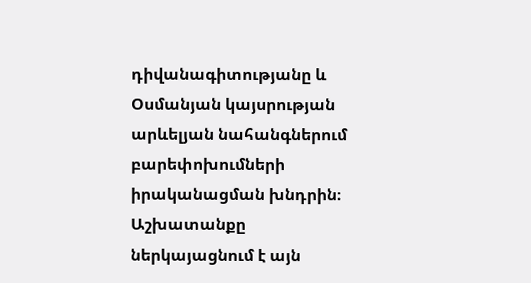դիվանագիտությանը և Օսմանյան կայսրության արևելյան նահանգներում բարեփոխումների իրականացման խնդրին։ Աշխատանքը ներկայացնում է այն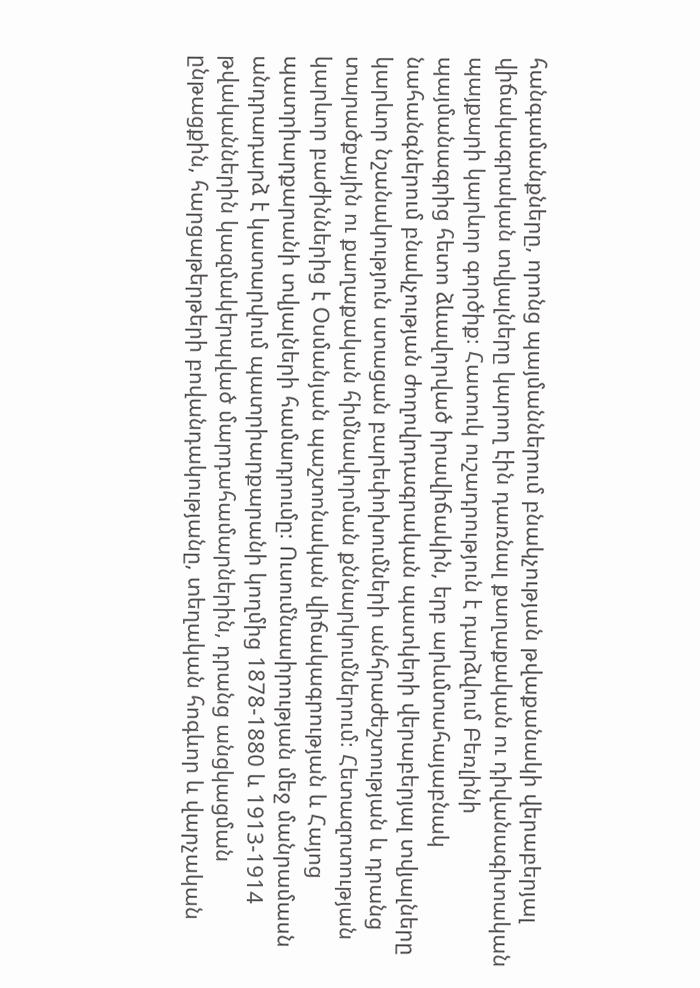հանգամանքները, որոնց պայմաններում բնակչության թվաքանակի վերաբերյալ վիճակագրական տվյալները կարող էին դառնալ քաղաքական ու դիվանագիտական պայքարի կարևոր գործիք։ Հատուկ ուշադրություն է դարձվում Բեռլինի պայմանագրից հետո ձևավորված իրավիճակին, երբ արևմտահայաբնակ նահանգներում բնակչության ժողովրդագրական պատկերի վերաբերյալ տվյալները կարևոր նշանակություն ստացան բարեփոխումների անհրաժեշտության և դրանց տարածքային ու քաղաքական հիմնավորման քննարկումներում։ Հետազոտության կարևոր բաժիններից է Օսմանյան պաշտոնական վիճակագրության և Հայոց պատրիարքարանի տվյալների համադրումը։ Ուսումնասիրության մեջ մանրամասն անդրադարձ է կատարվում պատրիարքարանի կողմից 1878-1880 և 1913-1914 թվականներին կազմակերպված մարդահամարներին, դրանց անցկացման ընթացքին, հարցաթերթերի բովանդակությանը, տեղական հոգևոր և վարչական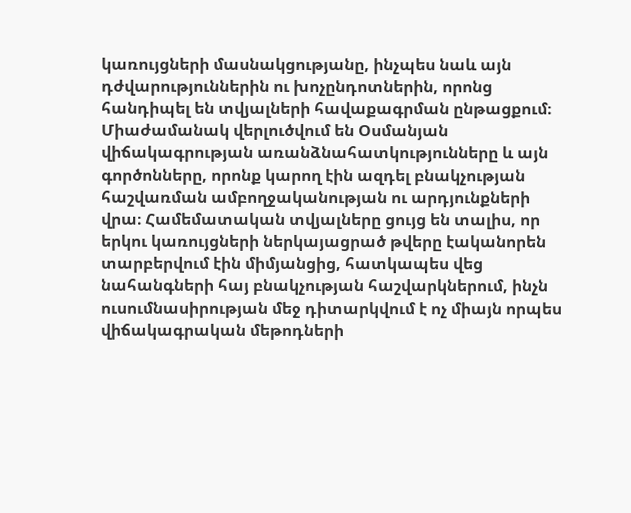կառույցների մասնակցությանը, ինչպես նաև այն դժվարություններին ու խոչընդոտներին, որոնց հանդիպել են տվյալների հավաքագրման ընթացքում։ Միաժամանակ վերլուծվում են Օսմանյան վիճակագրության առանձնահատկությունները և այն գործոնները, որոնք կարող էին ազդել բնակչության հաշվառման ամբողջականության ու արդյունքների վրա։ Համեմատական տվյալները ցույց են տալիս, որ երկու կառույցների ներկայացրած թվերը էականորեն տարբերվում էին միմյանցից, հատկապես վեց նահանգների հայ բնակչության հաշվարկներում, ինչն ուսումնասիրության մեջ դիտարկվում է ոչ միայն որպես վիճակագրական մեթոդների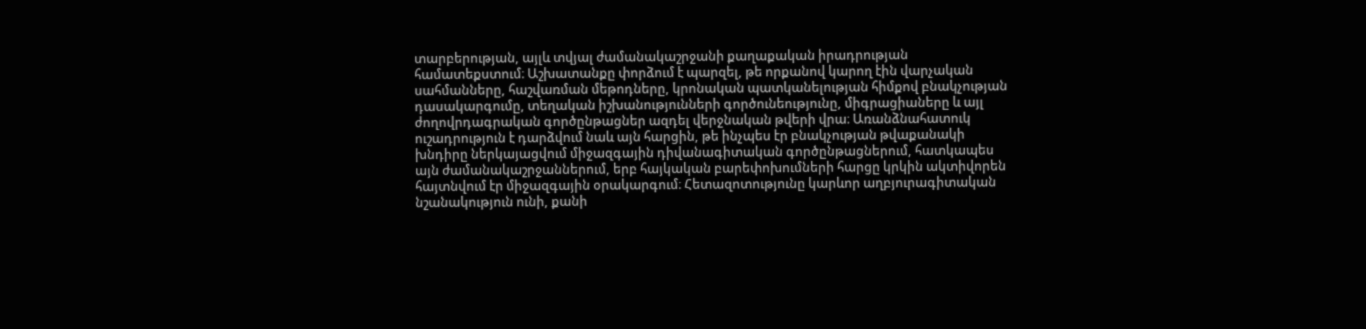տարբերության, այլև տվյալ ժամանակաշրջանի քաղաքական իրադրության համատեքստում։ Աշխատանքը փորձում է պարզել, թե որքանով կարող էին վարչական սահմանները, հաշվառման մեթոդները, կրոնական պատկանելության հիմքով բնակչության դասակարգումը, տեղական իշխանությունների գործունեությունը, միգրացիաները և այլ ժողովրդագրական գործընթացներ ազդել վերջնական թվերի վրա։ Առանձնահատուկ ուշադրություն է դարձվում նաև այն հարցին, թե ինչպես էր բնակչության թվաքանակի խնդիրը ներկայացվում միջազգային դիվանագիտական գործընթացներում, հատկապես այն ժամանակաշրջաններում, երբ հայկական բարեփոխումների հարցը կրկին ակտիվորեն հայտնվում էր միջազգային օրակարգում։ Հետազոտությունը կարևոր աղբյուրագիտական նշանակություն ունի, քանի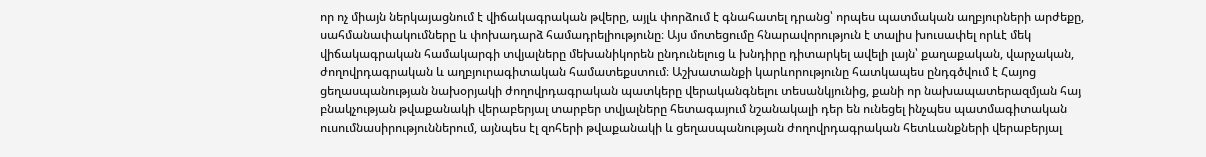որ ոչ միայն ներկայացնում է վիճակագրական թվերը, այլև փորձում է գնահատել դրանց՝ որպես պատմական աղբյուրների արժեքը, սահմանափակումները և փոխադարձ համադրելիությունը։ Այս մոտեցումը հնարավորություն է տալիս խուսափել որևէ մեկ վիճակագրական համակարգի տվյալները մեխանիկորեն ընդունելուց և խնդիրը դիտարկել ավելի լայն՝ քաղաքական, վարչական, ժողովրդագրական և աղբյուրագիտական համատեքստում։ Աշխատանքի կարևորությունը հատկապես ընդգծվում է Հայոց ցեղասպանության նախօրյակի ժողովրդագրական պատկերը վերականգնելու տեսանկյունից, քանի որ նախապատերազմյան հայ բնակչության թվաքանակի վերաբերյալ տարբեր տվյալները հետագայում նշանակալի դեր են ունեցել ինչպես պատմագիտական ուսումնասիրություններում, այնպես էլ զոհերի թվաքանակի և ցեղասպանության ժողովրդագրական հետևանքների վերաբերյալ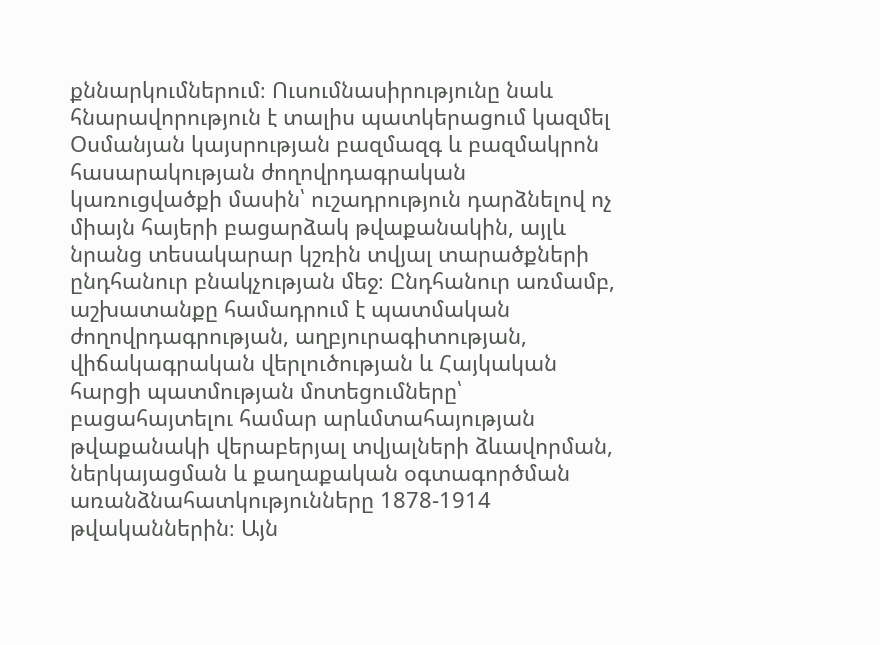քննարկումներում։ Ուսումնասիրությունը նաև հնարավորություն է տալիս պատկերացում կազմել Օսմանյան կայսրության բազմազգ և բազմակրոն հասարակության ժողովրդագրական կառուցվածքի մասին՝ ուշադրություն դարձնելով ոչ միայն հայերի բացարձակ թվաքանակին, այլև նրանց տեսակարար կշռին տվյալ տարածքների ընդհանուր բնակչության մեջ։ Ընդհանուր առմամբ, աշխատանքը համադրում է պատմական ժողովրդագրության, աղբյուրագիտության, վիճակագրական վերլուծության և Հայկական հարցի պատմության մոտեցումները՝ բացահայտելու համար արևմտահայության թվաքանակի վերաբերյալ տվյալների ձևավորման, ներկայացման և քաղաքական օգտագործման առանձնահատկությունները 1878-1914 թվականներին։ Այն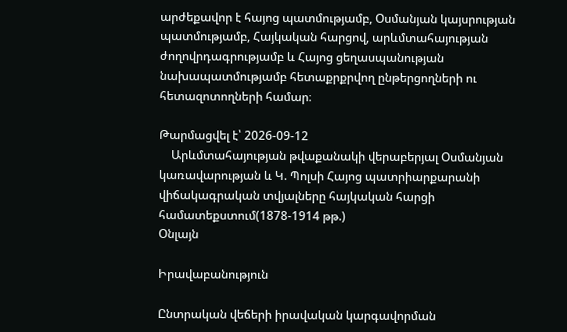արժեքավոր է հայոց պատմությամբ, Օսմանյան կայսրության պատմությամբ, Հայկական հարցով, արևմտահայության ժողովրդագրությամբ և Հայոց ցեղասպանության նախապատմությամբ հետաքրքրվող ընթերցողների ու հետազոտողների համար։

Թարմացվել է՝ 2026-09-12
    Արևմտահայության թվաքանակի վերաբերյալ Օսմանյան կառավարության և Կ. Պոլսի Հայոց պատրիարքարանի վիճակագրական տվյալները հայկական հարցի համատեքստում(1878-1914 թթ.)
Օնլայն

Իրավաբանություն

Ընտրական վեճերի իրավական կարգավորման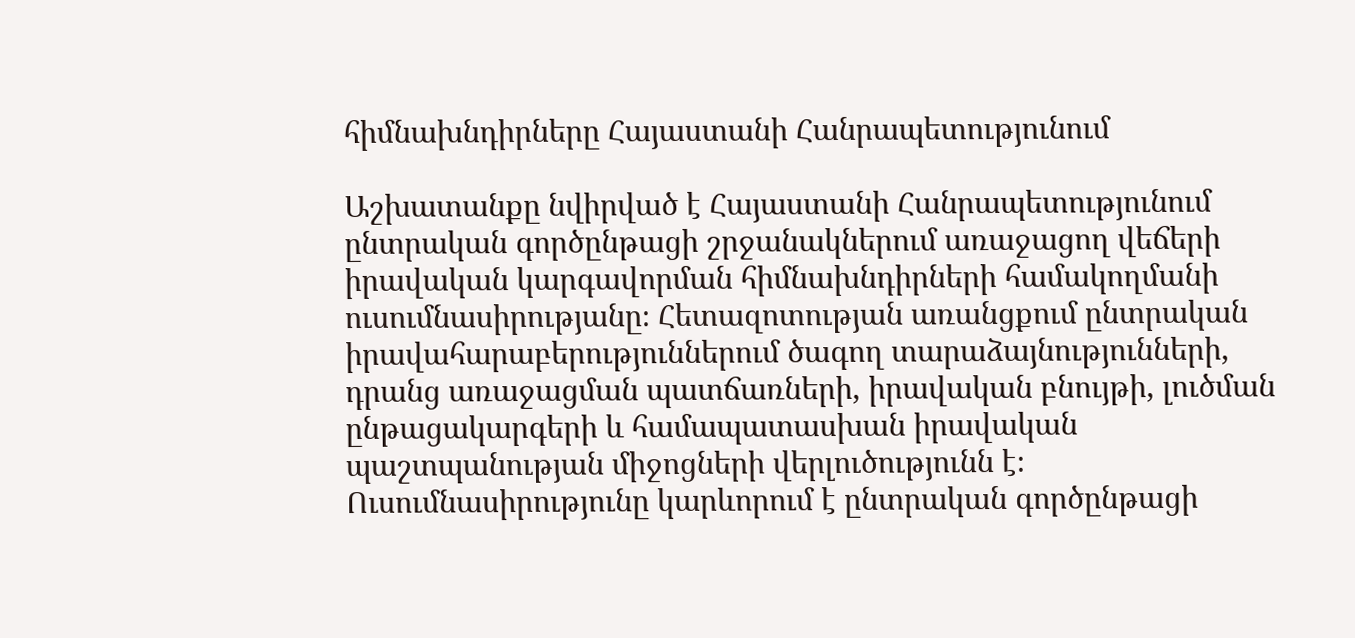հիմնախնդիրները Հայաստանի Հանրապետությունում

Աշխատանքը նվիրված է Հայաստանի Հանրապետությունում ընտրական գործընթացի շրջանակներում առաջացող վեճերի իրավական կարգավորման հիմնախնդիրների համակողմանի ուսումնասիրությանը։ Հետազոտության առանցքում ընտրական իրավահարաբերություններում ծագող տարաձայնությունների, դրանց առաջացման պատճառների, իրավական բնույթի, լուծման ընթացակարգերի և համապատասխան իրավական պաշտպանության միջոցների վերլուծությունն է։ Ուսումնասիրությունը կարևորում է ընտրական գործընթացի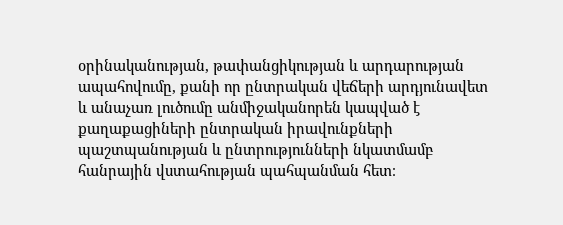օրինականության, թափանցիկության և արդարության ապահովումը, քանի որ ընտրական վեճերի արդյունավետ և անաչառ լուծումը անմիջականորեն կապված է քաղաքացիների ընտրական իրավունքների պաշտպանության և ընտրությունների նկատմամբ հանրային վստահության պահպանման հետ։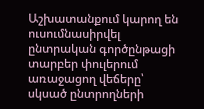Աշխատանքում կարող են ուսումնասիրվել ընտրական գործընթացի տարբեր փուլերում առաջացող վեճերը՝ սկսած ընտրողների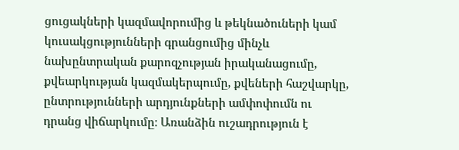ցուցակների կազմավորումից և թեկնածուների կամ կուսակցությունների գրանցումից մինչև նախընտրական քարոզչության իրականացումը, քվեարկության կազմակերպումը, քվեների հաշվարկը, ընտրությունների արդյունքների ամփոփումն ու դրանց վիճարկումը։ Առանձին ուշադրություն է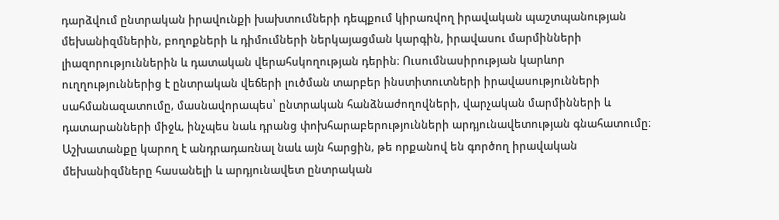դարձվում ընտրական իրավունքի խախտումների դեպքում կիրառվող իրավական պաշտպանության մեխանիզմներին, բողոքների և դիմումների ներկայացման կարգին, իրավասու մարմինների լիազորություններին և դատական վերահսկողության դերին։ Ուսումնասիրության կարևոր ուղղություններից է ընտրական վեճերի լուծման տարբեր ինստիտուտների իրավասությունների սահմանազատումը, մասնավորապես՝ ընտրական հանձնաժողովների, վարչական մարմինների և դատարանների միջև, ինչպես նաև դրանց փոխհարաբերությունների արդյունավետության գնահատումը։ Աշխատանքը կարող է անդրադառնալ նաև այն հարցին, թե որքանով են գործող իրավական մեխանիզմները հասանելի և արդյունավետ ընտրական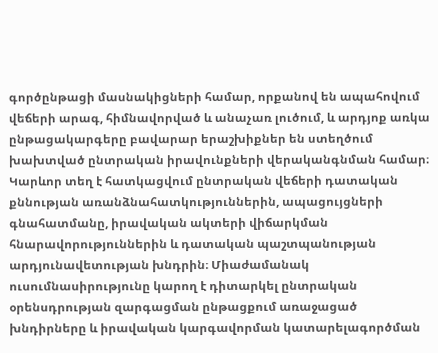գործընթացի մասնակիցների համար, որքանով են ապահովում վեճերի արագ, հիմնավորված և անաչառ լուծում, և արդյոք առկա ընթացակարգերը բավարար երաշխիքներ են ստեղծում խախտված ընտրական իրավունքների վերականգնման համար։ Կարևոր տեղ է հատկացվում ընտրական վեճերի դատական քննության առանձնահատկություններին, ապացույցների գնահատմանը, իրավական ակտերի վիճարկման հնարավորություններին և դատական պաշտպանության արդյունավետության խնդրին։ Միաժամանակ ուսումնասիրությունը կարող է դիտարկել ընտրական օրենսդրության զարգացման ընթացքում առաջացած խնդիրները և իրավական կարգավորման կատարելագործման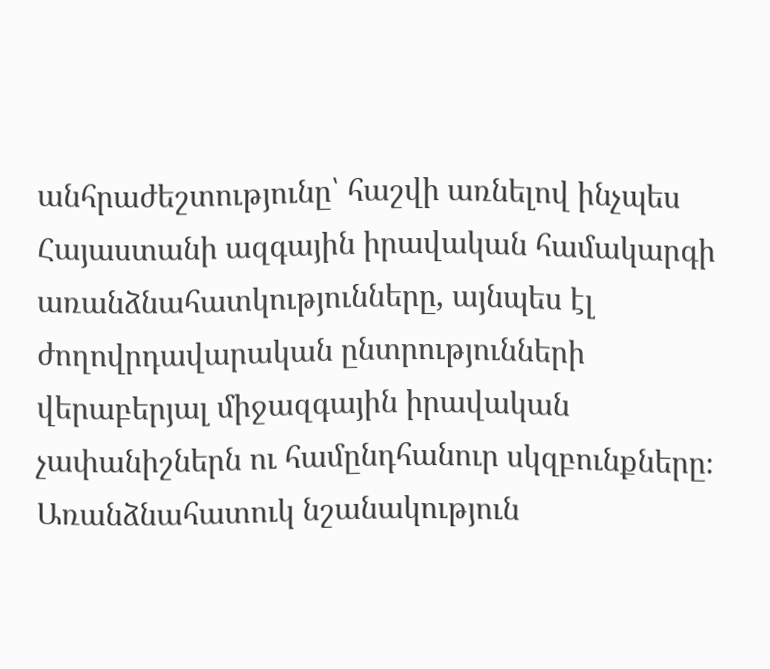անհրաժեշտությունը՝ հաշվի առնելով ինչպես Հայաստանի ազգային իրավական համակարգի առանձնահատկությունները, այնպես էլ ժողովրդավարական ընտրությունների վերաբերյալ միջազգային իրավական չափանիշներն ու համընդհանուր սկզբունքները։ Առանձնահատուկ նշանակություն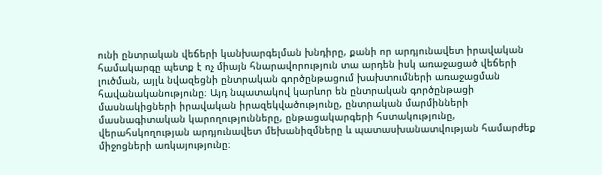ունի ընտրական վեճերի կանխարգելման խնդիրը, քանի որ արդյունավետ իրավական համակարգը պետք է ոչ միայն հնարավորություն տա արդեն իսկ առաջացած վեճերի լուծման, այլև նվազեցնի ընտրական գործընթացում խախտումների առաջացման հավանականությունը։ Այդ նպատակով կարևոր են ընտրական գործընթացի մասնակիցների իրավական իրազեկվածությունը, ընտրական մարմինների մասնագիտական կարողությունները, ընթացակարգերի հստակությունը, վերահսկողության արդյունավետ մեխանիզմները և պատասխանատվության համարժեք միջոցների առկայությունը։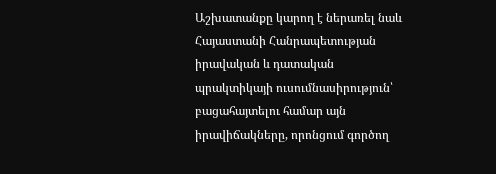Աշխատանքը կարող է ներառել նաև Հայաստանի Հանրապետության իրավական և դատական պրակտիկայի ուսումնասիրություն՝ բացահայտելու համար այն իրավիճակները, որոնցում գործող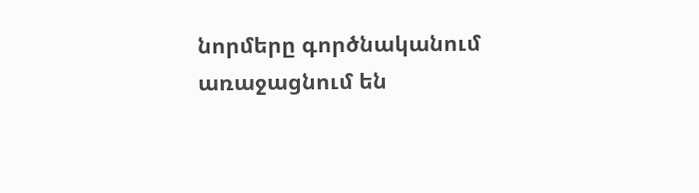նորմերը գործնականում առաջացնում են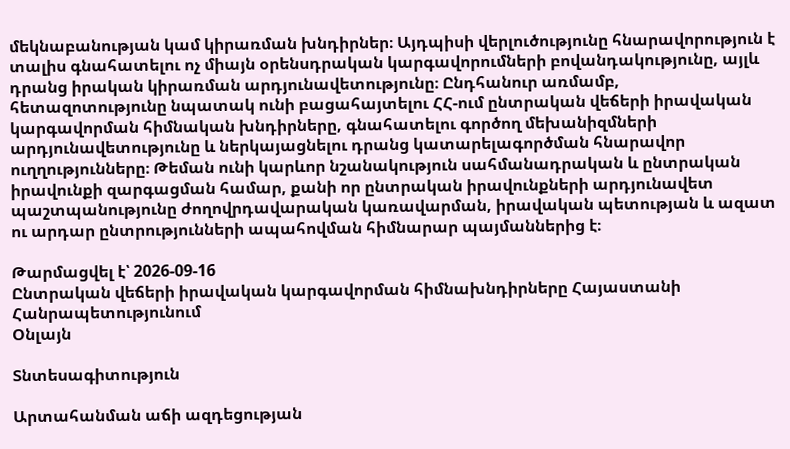մեկնաբանության կամ կիրառման խնդիրներ։ Այդպիսի վերլուծությունը հնարավորություն է տալիս գնահատելու ոչ միայն օրենսդրական կարգավորումների բովանդակությունը, այլև դրանց իրական կիրառման արդյունավետությունը։ Ընդհանուր առմամբ, հետազոտությունը նպատակ ունի բացահայտելու ՀՀ-ում ընտրական վեճերի իրավական կարգավորման հիմնական խնդիրները, գնահատելու գործող մեխանիզմների արդյունավետությունը և ներկայացնելու դրանց կատարելագործման հնարավոր ուղղությունները։ Թեման ունի կարևոր նշանակություն սահմանադրական և ընտրական իրավունքի զարգացման համար, քանի որ ընտրական իրավունքների արդյունավետ պաշտպանությունը ժողովրդավարական կառավարման, իրավական պետության և ազատ ու արդար ընտրությունների ապահովման հիմնարար պայմաններից է։

Թարմացվել է՝ 2026-09-16
Ընտրական վեճերի իրավական կարգավորման հիմնախնդիրները Հայաստանի Հանրապետությունում
Օնլայն

Տնտեսագիտություն

Արտահանման աճի ազդեցության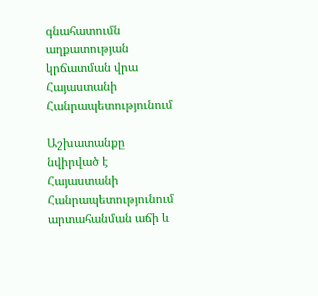գնահատումն աղքատության կրճատման վրա Հայաստանի Հանրապետությունում

Աշխատանքը նվիրված է Հայաստանի Հանրապետությունում արտահանման աճի և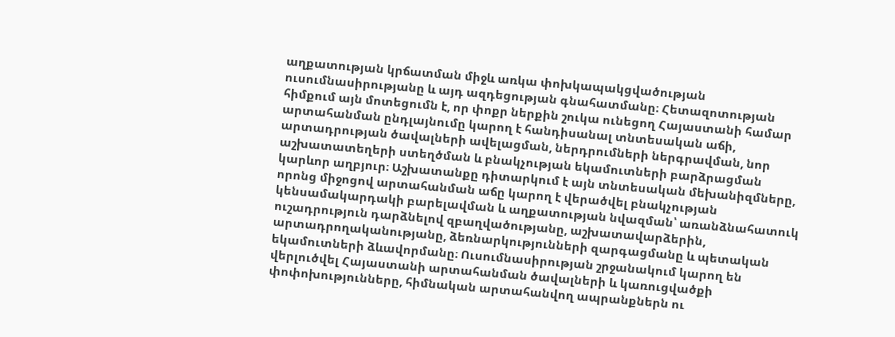աղքատության կրճատման միջև առկա փոխկապակցվածության ուսումնասիրությանը և այդ ազդեցության գնահատմանը։ Հետազոտության հիմքում այն մոտեցումն է, որ փոքր ներքին շուկա ունեցող Հայաստանի համար արտահանման ընդլայնումը կարող է հանդիսանալ տնտեսական աճի, արտադրության ծավալների ավելացման, ներդրումների ներգրավման, նոր աշխատատեղերի ստեղծման և բնակչության եկամուտների բարձրացման կարևոր աղբյուր։ Աշխատանքը դիտարկում է այն տնտեսական մեխանիզմները, որոնց միջոցով արտահանման աճը կարող է վերածվել բնակչության կենսամակարդակի բարելավման և աղքատության նվազման՝ առանձնահատուկ ուշադրություն դարձնելով զբաղվածությանը, աշխատավարձերին, արտադրողականությանը, ձեռնարկությունների զարգացմանը և պետական եկամուտների ձևավորմանը։ Ուսումնասիրության շրջանակում կարող են վերլուծվել Հայաստանի արտահանման ծավալների և կառուցվածքի փոփոխությունները, հիմնական արտահանվող ապրանքներն ու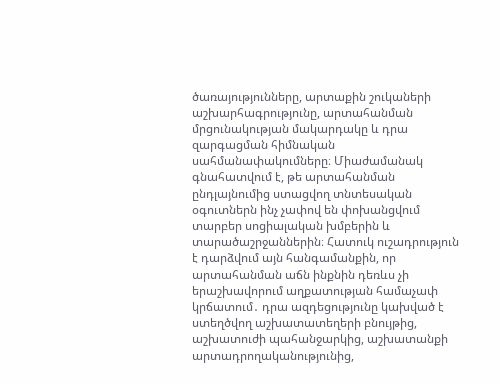ծառայությունները, արտաքին շուկաների աշխարհագրությունը, արտահանման մրցունակության մակարդակը և դրա զարգացման հիմնական սահմանափակումները։ Միաժամանակ գնահատվում է, թե արտահանման ընդլայնումից ստացվող տնտեսական օգուտներն ինչ չափով են փոխանցվում տարբեր սոցիալական խմբերին և տարածաշրջաններին։ Հատուկ ուշադրություն է դարձվում այն հանգամանքին, որ արտահանման աճն ինքնին դեռևս չի երաշխավորում աղքատության համաչափ կրճատում․ դրա ազդեցությունը կախված է ստեղծվող աշխատատեղերի բնույթից, աշխատուժի պահանջարկից, աշխատանքի արտադրողականությունից,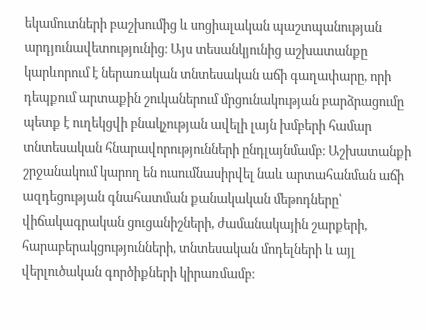եկամուտների բաշխումից և սոցիալական պաշտպանության արդյունավետությունից։ Այս տեսանկյունից աշխատանքը կարևորում է ներառական տնտեսական աճի գաղափարը, որի դեպքում արտաքին շուկաներում մրցունակության բարձրացումը պետք է ուղեկցվի բնակչության ավելի լայն խմբերի համար տնտեսական հնարավորությունների ընդլայնմամբ։ Աշխատանքի շրջանակում կարող են ուսումնասիրվել նաև արտահանման աճի ազդեցության գնահատման քանակական մեթոդները՝ վիճակագրական ցուցանիշների, ժամանակային շարքերի, հարաբերակցությունների, տնտեսական մոդելների և այլ վերլուծական գործիքների կիրառմամբ։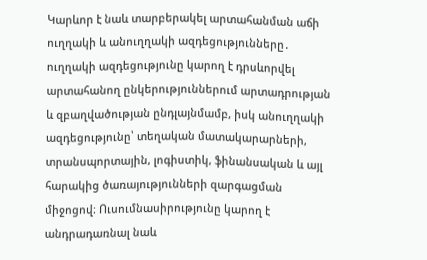Կարևոր է նաև տարբերակել արտահանման աճի ուղղակի և անուղղակի ազդեցությունները․ ուղղակի ազդեցությունը կարող է դրսևորվել արտահանող ընկերություններում արտադրության և զբաղվածության ընդլայնմամբ, իսկ անուղղակի ազդեցությունը՝ տեղական մատակարարների, տրանսպորտային, լոգիստիկ, ֆինանսական և այլ հարակից ծառայությունների զարգացման միջոցով։ Ուսումնասիրությունը կարող է անդրադառնալ նաև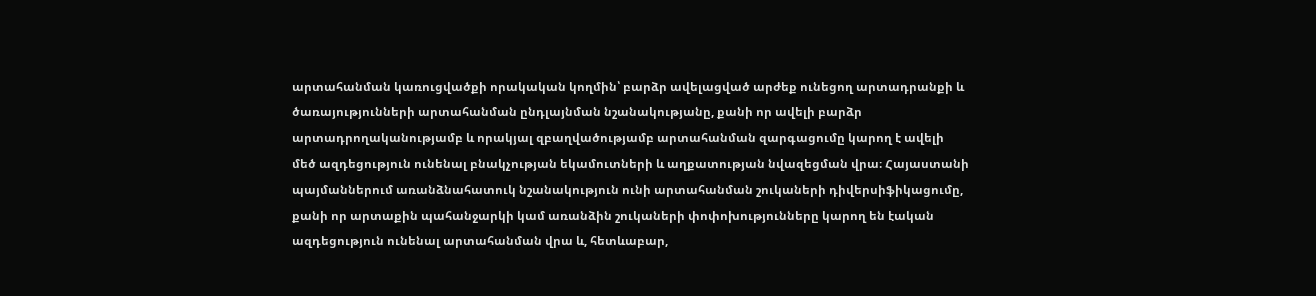արտահանման կառուցվածքի որակական կողմին՝ բարձր ավելացված արժեք ունեցող արտադրանքի և ծառայությունների արտահանման ընդլայնման նշանակությանը, քանի որ ավելի բարձր արտադրողականությամբ և որակյալ զբաղվածությամբ արտահանման զարգացումը կարող է ավելի մեծ ազդեցություն ունենալ բնակչության եկամուտների և աղքատության նվազեցման վրա։ Հայաստանի պայմաններում առանձնահատուկ նշանակություն ունի արտահանման շուկաների դիվերսիֆիկացումը, քանի որ արտաքին պահանջարկի կամ առանձին շուկաների փոփոխությունները կարող են էական ազդեցություն ունենալ արտահանման վրա և, հետևաբար,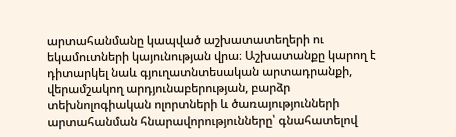արտահանմանը կապված աշխատատեղերի ու եկամուտների կայունության վրա։ Աշխատանքը կարող է դիտարկել նաև գյուղատնտեսական արտադրանքի, վերամշակող արդյունաբերության, բարձր տեխնոլոգիական ոլորտների և ծառայությունների արտահանման հնարավորությունները՝ գնահատելով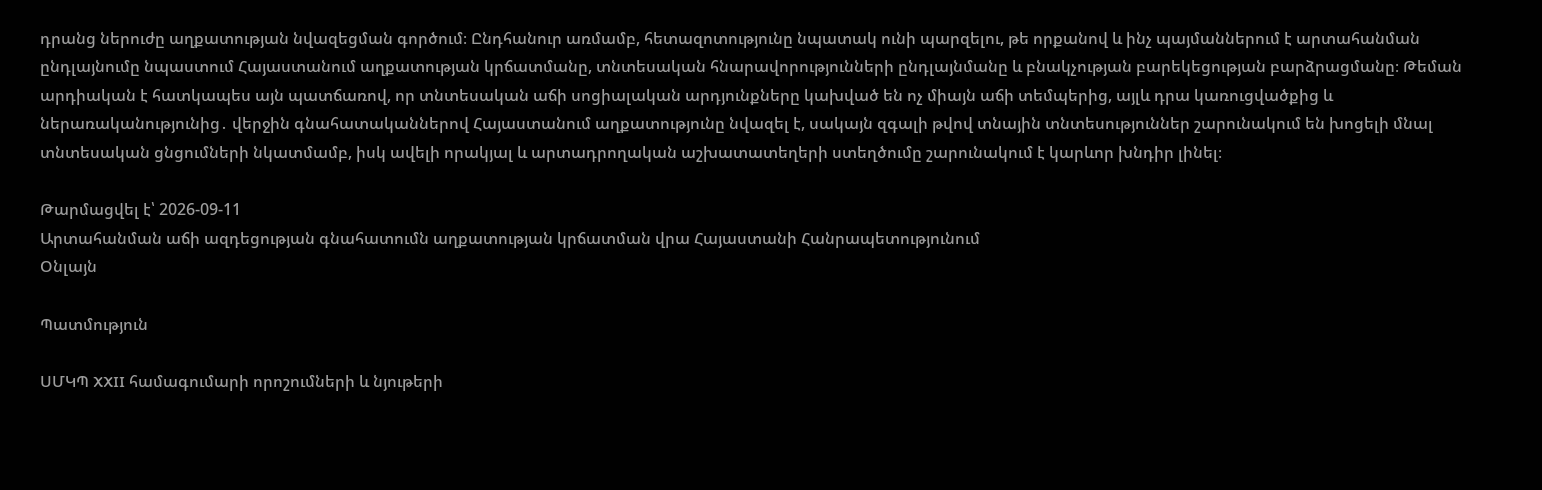դրանց ներուժը աղքատության նվազեցման գործում։ Ընդհանուր առմամբ, հետազոտությունը նպատակ ունի պարզելու, թե որքանով և ինչ պայմաններում է արտահանման ընդլայնումը նպաստում Հայաստանում աղքատության կրճատմանը, տնտեսական հնարավորությունների ընդլայնմանը և բնակչության բարեկեցության բարձրացմանը։ Թեման արդիական է հատկապես այն պատճառով, որ տնտեսական աճի սոցիալական արդյունքները կախված են ոչ միայն աճի տեմպերից, այլև դրա կառուցվածքից և ներառականությունից․ վերջին գնահատականներով Հայաստանում աղքատությունը նվազել է, սակայն զգալի թվով տնային տնտեսություններ շարունակում են խոցելի մնալ տնտեսական ցնցումների նկատմամբ, իսկ ավելի որակյալ և արտադրողական աշխատատեղերի ստեղծումը շարունակում է կարևոր խնդիր լինել։

Թարմացվել է՝ 2026-09-11
Արտահանման աճի ազդեցության գնահատումն աղքատության կրճատման վրա Հայաստանի Հանրապետությունում
Օնլայն

Պատմություն

ՍՄԿՊ XXII համագումարի որոշումների և նյութերի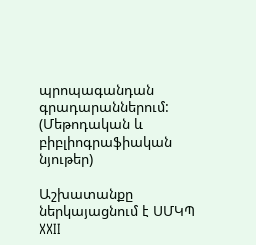պրոպագանդան գրադարաններում: (Մեթոդական և բիբլիոգրաֆիական նյութեր)

Աշխատանքը ներկայացնում է ՍՄԿՊ XXII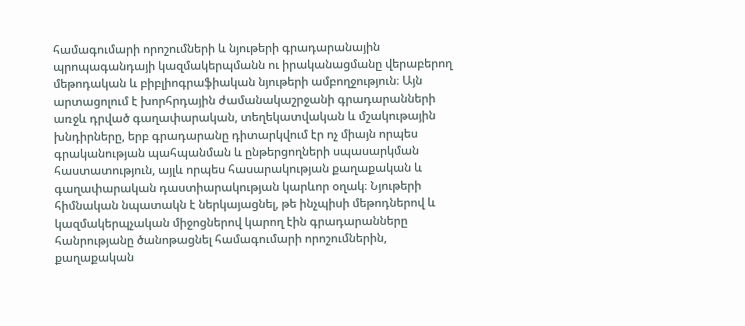համագումարի որոշումների և նյութերի գրադարանային պրոպագանդայի կազմակերպմանն ու իրականացմանը վերաբերող մեթոդական և բիբլիոգրաֆիական նյութերի ամբողջություն։ Այն արտացոլում է խորհրդային ժամանակաշրջանի գրադարանների առջև դրված գաղափարական, տեղեկատվական և մշակութային խնդիրները, երբ գրադարանը դիտարկվում էր ոչ միայն որպես գրականության պահպանման և ընթերցողների սպասարկման հաստատություն, այլև որպես հասարակության քաղաքական և գաղափարական դաստիարակության կարևոր օղակ։ Նյութերի հիմնական նպատակն է ներկայացնել, թե ինչպիսի մեթոդներով և կազմակերպչական միջոցներով կարող էին գրադարանները հանրությանը ծանոթացնել համագումարի որոշումներին, քաղաքական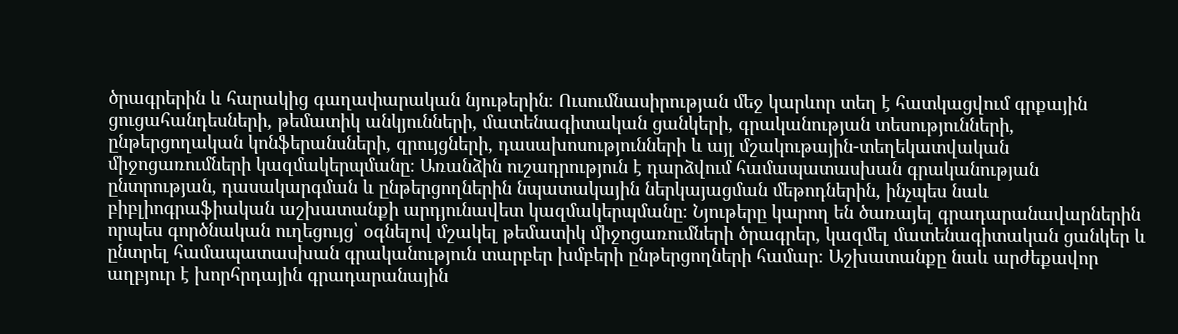ծրագրերին և հարակից գաղափարական նյութերին։ Ուսումնասիրության մեջ կարևոր տեղ է հատկացվում գրքային ցուցահանդեսների, թեմատիկ անկյունների, մատենագիտական ցանկերի, գրականության տեսությունների, ընթերցողական կոնֆերանսների, զրույցների, դասախոսությունների և այլ մշակութային-տեղեկատվական միջոցառումների կազմակերպմանը։ Առանձին ուշադրություն է դարձվում համապատասխան գրականության ընտրության, դասակարգման և ընթերցողներին նպատակային ներկայացման մեթոդներին, ինչպես նաև բիբլիոգրաֆիական աշխատանքի արդյունավետ կազմակերպմանը։ Նյութերը կարող են ծառայել գրադարանավարներին որպես գործնական ուղեցույց՝ օգնելով մշակել թեմատիկ միջոցառումների ծրագրեր, կազմել մատենագիտական ցանկեր և ընտրել համապատասխան գրականություն տարբեր խմբերի ընթերցողների համար։ Աշխատանքը նաև արժեքավոր աղբյուր է խորհրդային գրադարանային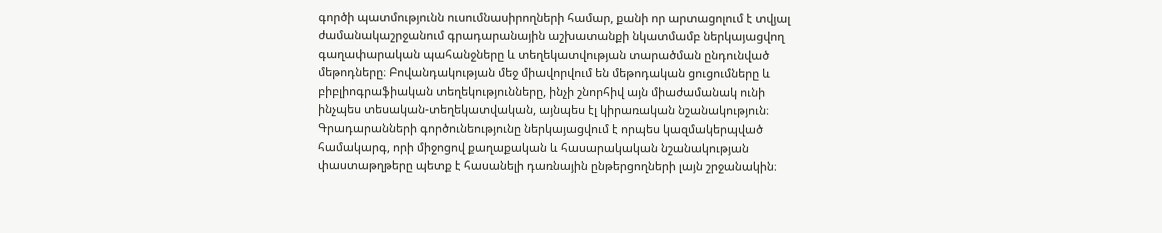գործի պատմությունն ուսումնասիրողների համար, քանի որ արտացոլում է տվյալ ժամանակաշրջանում գրադարանային աշխատանքի նկատմամբ ներկայացվող գաղափարական պահանջները և տեղեկատվության տարածման ընդունված մեթոդները։ Բովանդակության մեջ միավորվում են մեթոդական ցուցումները և բիբլիոգրաֆիական տեղեկությունները, ինչի շնորհիվ այն միաժամանակ ունի ինչպես տեսական-տեղեկատվական, այնպես էլ կիրառական նշանակություն։ Գրադարանների գործունեությունը ներկայացվում է որպես կազմակերպված համակարգ, որի միջոցով քաղաքական և հասարակական նշանակության փաստաթղթերը պետք է հասանելի դառնային ընթերցողների լայն շրջանակին։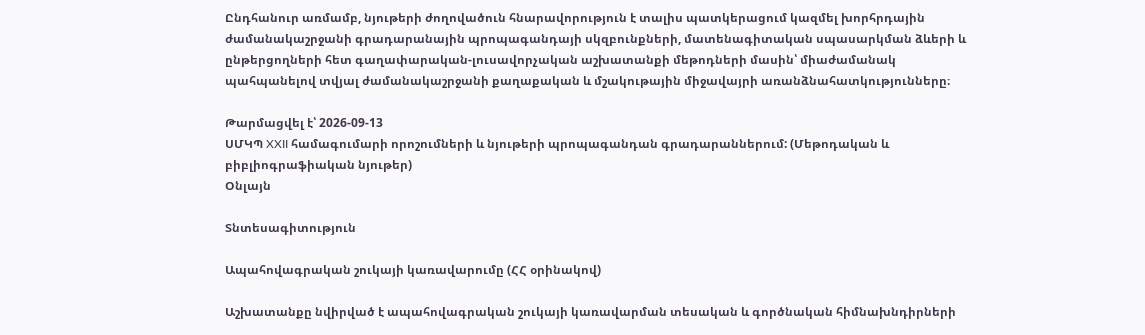Ընդհանուր առմամբ, նյութերի ժողովածուն հնարավորություն է տալիս պատկերացում կազմել խորհրդային ժամանակաշրջանի գրադարանային պրոպագանդայի սկզբունքների, մատենագիտական սպասարկման ձևերի և ընթերցողների հետ գաղափարական-լուսավորչական աշխատանքի մեթոդների մասին՝ միաժամանակ պահպանելով տվյալ ժամանակաշրջանի քաղաքական և մշակութային միջավայրի առանձնահատկությունները։

Թարմացվել է՝ 2026-09-13
ՍՄԿՊ XXII համագումարի որոշումների և նյութերի պրոպագանդան գրադարաններում: (Մեթոդական և բիբլիոգրաֆիական նյութեր)
Օնլայն

Տնտեսագիտություն

Ապահովագրական շուկայի կառավարումը (ՀՀ օրինակով)

Աշխատանքը նվիրված է ապահովագրական շուկայի կառավարման տեսական և գործնական հիմնախնդիրների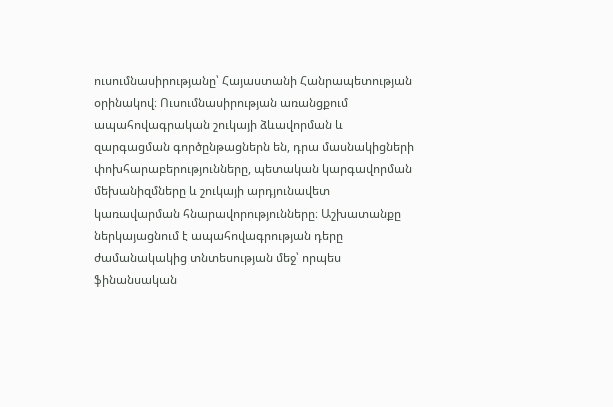ուսումնասիրությանը՝ Հայաստանի Հանրապետության օրինակով։ Ուսումնասիրության առանցքում ապահովագրական շուկայի ձևավորման և զարգացման գործընթացներն են, դրա մասնակիցների փոխհարաբերությունները, պետական կարգավորման մեխանիզմները և շուկայի արդյունավետ կառավարման հնարավորությունները։ Աշխատանքը ներկայացնում է ապահովագրության դերը ժամանակակից տնտեսության մեջ՝ որպես ֆինանսական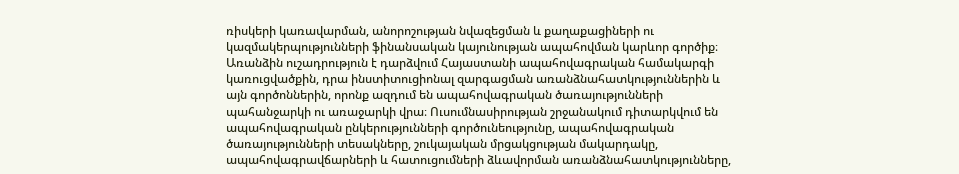ռիսկերի կառավարման, անորոշության նվազեցման և քաղաքացիների ու կազմակերպությունների ֆինանսական կայունության ապահովման կարևոր գործիք։ Առանձին ուշադրություն է դարձվում Հայաստանի ապահովագրական համակարգի կառուցվածքին, դրա ինստիտուցիոնալ զարգացման առանձնահատկություններին և այն գործոններին, որոնք ազդում են ապահովագրական ծառայությունների պահանջարկի ու առաջարկի վրա։ Ուսումնասիրության շրջանակում դիտարկվում են ապահովագրական ընկերությունների գործունեությունը, ապահովագրական ծառայությունների տեսակները, շուկայական մրցակցության մակարդակը, ապահովագրավճարների և հատուցումների ձևավորման առանձնահատկությունները,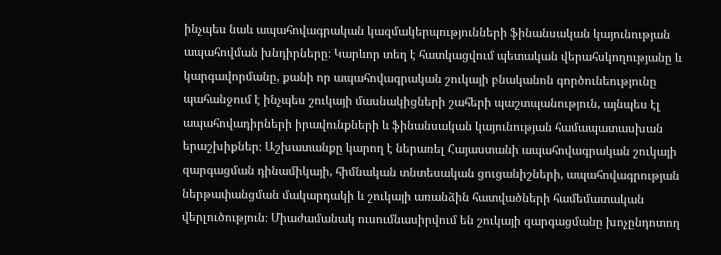ինչպես նաև ապահովագրական կազմակերպությունների ֆինանսական կայունության ապահովման խնդիրները։ Կարևոր տեղ է հատկացվում պետական վերահսկողությանը և կարգավորմանը, քանի որ ապահովագրական շուկայի բնականոն գործունեությունը պահանջում է ինչպես շուկայի մասնակիցների շահերի պաշտպանություն, այնպես էլ ապահովադիրների իրավունքների և ֆինանսական կայունության համապատասխան երաշխիքներ։ Աշխատանքը կարող է ներառել Հայաստանի ապահովագրական շուկայի զարգացման դինամիկայի, հիմնական տնտեսական ցուցանիշների, ապահովագրության ներթափանցման մակարդակի և շուկայի առանձին հատվածների համեմատական վերլուծություն։ Միաժամանակ ուսումնասիրվում են շուկայի զարգացմանը խոչընդոտող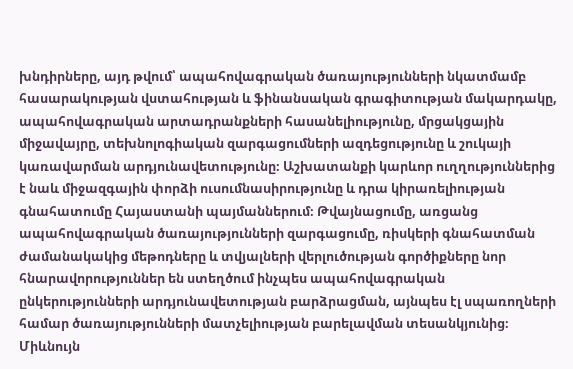խնդիրները, այդ թվում՝ ապահովագրական ծառայությունների նկատմամբ հասարակության վստահության և ֆինանսական գրագիտության մակարդակը, ապահովագրական արտադրանքների հասանելիությունը, մրցակցային միջավայրը, տեխնոլոգիական զարգացումների ազդեցությունը և շուկայի կառավարման արդյունավետությունը։ Աշխատանքի կարևոր ուղղություններից է նաև միջազգային փորձի ուսումնասիրությունը և դրա կիրառելիության գնահատումը Հայաստանի պայմաններում։ Թվայնացումը, առցանց ապահովագրական ծառայությունների զարգացումը, ռիսկերի գնահատման ժամանակակից մեթոդները և տվյալների վերլուծության գործիքները նոր հնարավորություններ են ստեղծում ինչպես ապահովագրական ընկերությունների արդյունավետության բարձրացման, այնպես էլ սպառողների համար ծառայությունների մատչելիության բարելավման տեսանկյունից։ Միևնույն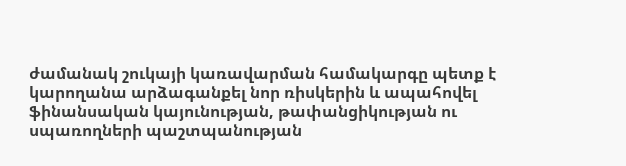ժամանակ շուկայի կառավարման համակարգը պետք է կարողանա արձագանքել նոր ռիսկերին և ապահովել ֆինանսական կայունության, թափանցիկության ու սպառողների պաշտպանության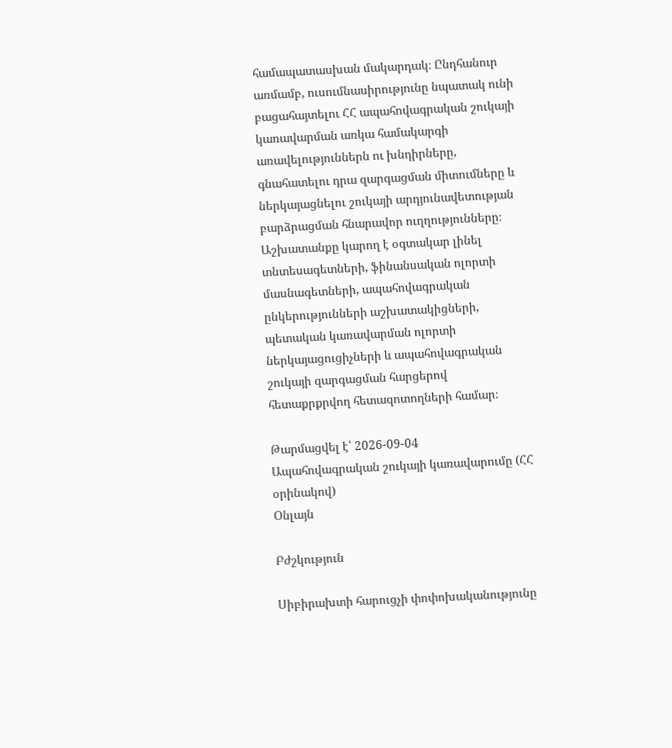համապատասխան մակարդակ։ Ընդհանուր առմամբ, ուսումնասիրությունը նպատակ ունի բացահայտելու ՀՀ ապահովագրական շուկայի կառավարման առկա համակարգի առավելություններն ու խնդիրները, գնահատելու դրա զարգացման միտումները և ներկայացնելու շուկայի արդյունավետության բարձրացման հնարավոր ուղղությունները։ Աշխատանքը կարող է օգտակար լինել տնտեսագետների, ֆինանսական ոլորտի մասնագետների, ապահովագրական ընկերությունների աշխատակիցների, պետական կառավարման ոլորտի ներկայացուցիչների և ապահովագրական շուկայի զարգացման հարցերով հետաքրքրվող հետազոտողների համար։

Թարմացվել է՝ 2026-09-04
Ապահովագրական շուկայի կառավարումը (ՀՀ օրինակով)
Օնլայն

Բժշկություն

Սիբիրախտի հարուցչի փոփոխականությունը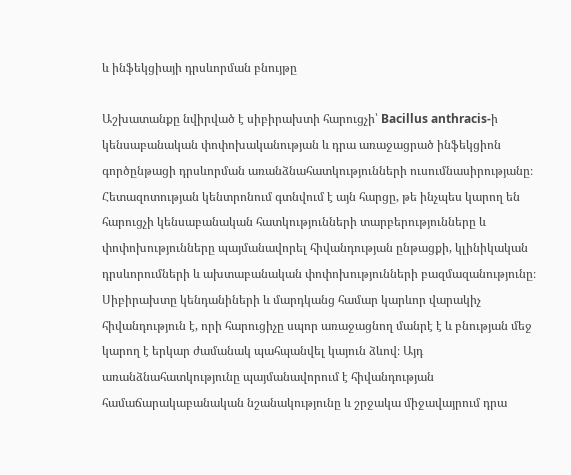և ինֆեկցիայի դրսևորման բնույթը

Աշխատանքը նվիրված է սիբիրախտի հարուցչի՝ Bacillus anthracis-ի կենսաբանական փոփոխականության և դրա առաջացրած ինֆեկցիոն գործընթացի դրսևորման առանձնահատկությունների ուսումնասիրությանը։ Հետազոտության կենտրոնում գտնվում է այն հարցը, թե ինչպես կարող են հարուցչի կենսաբանական հատկությունների տարբերությունները և փոփոխությունները պայմանավորել հիվանդության ընթացքի, կլինիկական դրսևորումների և ախտաբանական փոփոխությունների բազմազանությունը։ Սիբիրախտը կենդանիների և մարդկանց համար կարևոր վարակիչ հիվանդություն է, որի հարուցիչը սպոր առաջացնող մանրէ է և բնության մեջ կարող է երկար ժամանակ պահպանվել կայուն ձևով։ Այդ առանձնահատկությունը պայմանավորում է հիվանդության համաճարակաբանական նշանակությունը և շրջակա միջավայրում դրա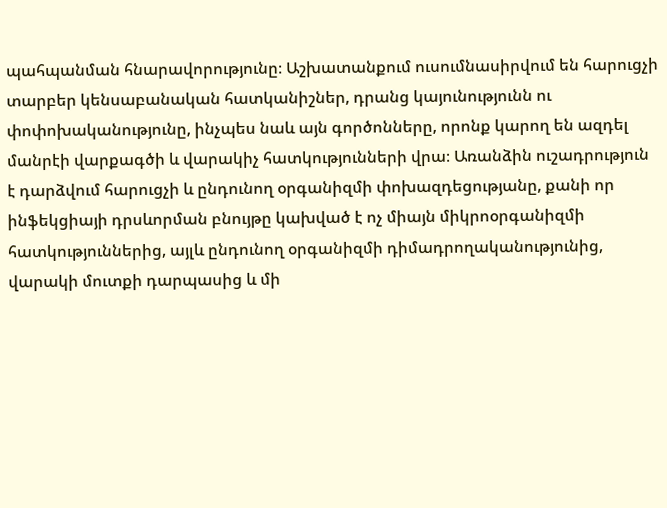պահպանման հնարավորությունը։ Աշխատանքում ուսումնասիրվում են հարուցչի տարբեր կենսաբանական հատկանիշներ, դրանց կայունությունն ու փոփոխականությունը, ինչպես նաև այն գործոնները, որոնք կարող են ազդել մանրէի վարքագծի և վարակիչ հատկությունների վրա։ Առանձին ուշադրություն է դարձվում հարուցչի և ընդունող օրգանիզմի փոխազդեցությանը, քանի որ ինֆեկցիայի դրսևորման բնույթը կախված է ոչ միայն միկրոօրգանիզմի հատկություններից, այլև ընդունող օրգանիզմի դիմադրողականությունից, վարակի մուտքի դարպասից և մի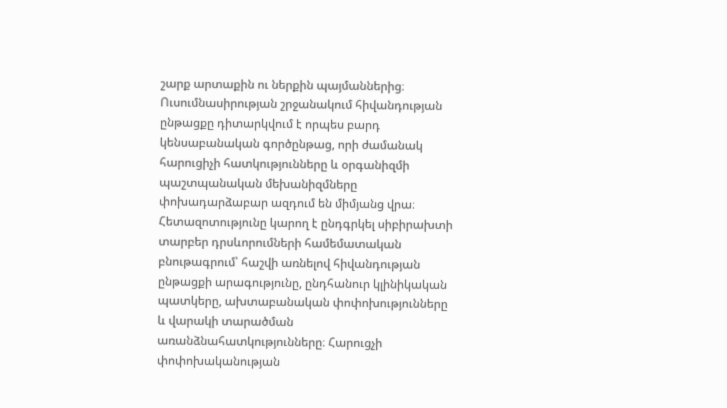շարք արտաքին ու ներքին պայմաններից։ Ուսումնասիրության շրջանակում հիվանդության ընթացքը դիտարկվում է որպես բարդ կենսաբանական գործընթաց, որի ժամանակ հարուցիչի հատկությունները և օրգանիզմի պաշտպանական մեխանիզմները փոխադարձաբար ազդում են միմյանց վրա։ Հետազոտությունը կարող է ընդգրկել սիբիրախտի տարբեր դրսևորումների համեմատական բնութագրում՝ հաշվի առնելով հիվանդության ընթացքի արագությունը, ընդհանուր կլինիկական պատկերը, ախտաբանական փոփոխությունները և վարակի տարածման առանձնահատկությունները։ Հարուցչի փոփոխականության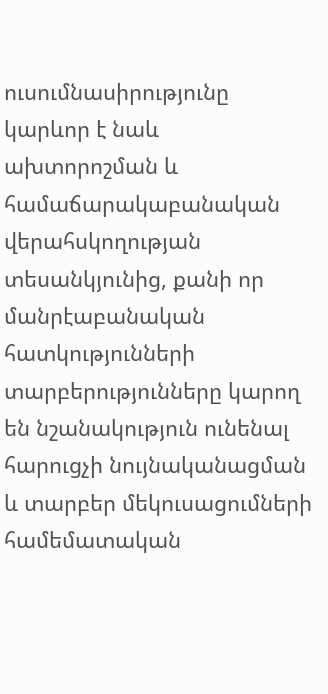ուսումնասիրությունը կարևոր է նաև ախտորոշման և համաճարակաբանական վերահսկողության տեսանկյունից, քանի որ մանրէաբանական հատկությունների տարբերությունները կարող են նշանակություն ունենալ հարուցչի նույնականացման և տարբեր մեկուսացումների համեմատական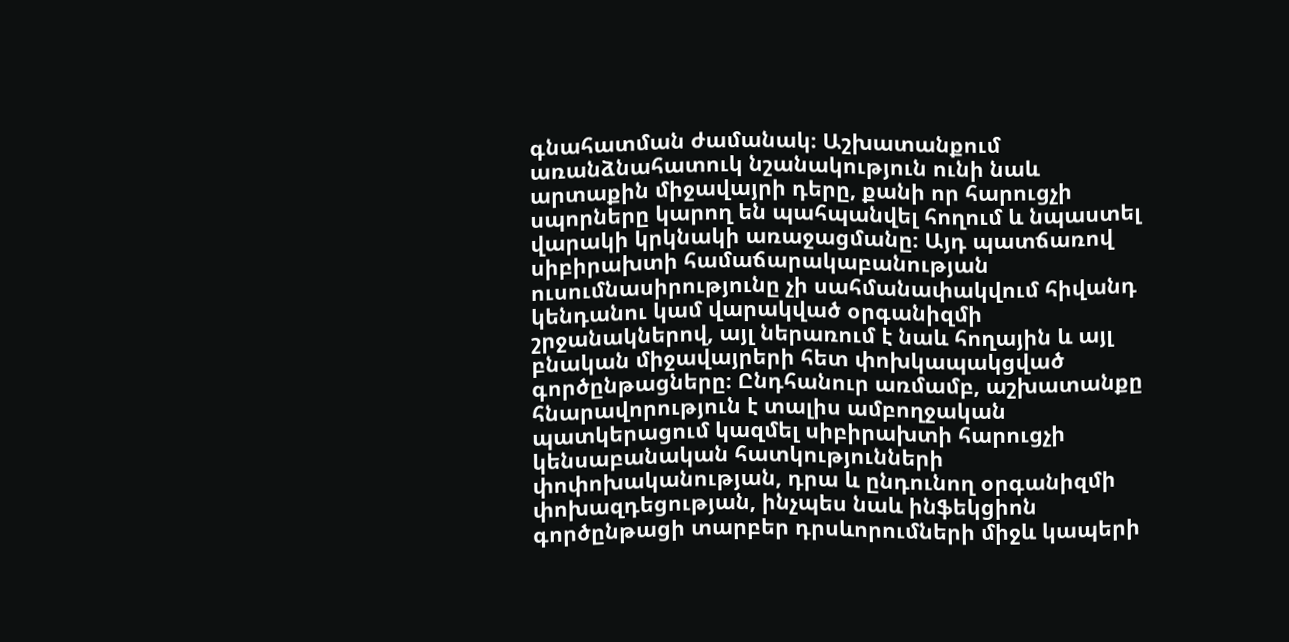գնահատման ժամանակ։ Աշխատանքում առանձնահատուկ նշանակություն ունի նաև արտաքին միջավայրի դերը, քանի որ հարուցչի սպորները կարող են պահպանվել հողում և նպաստել վարակի կրկնակի առաջացմանը։ Այդ պատճառով սիբիրախտի համաճարակաբանության ուսումնասիրությունը չի սահմանափակվում հիվանդ կենդանու կամ վարակված օրգանիզմի շրջանակներով, այլ ներառում է նաև հողային և այլ բնական միջավայրերի հետ փոխկապակցված գործընթացները։ Ընդհանուր առմամբ, աշխատանքը հնարավորություն է տալիս ամբողջական պատկերացում կազմել սիբիրախտի հարուցչի կենսաբանական հատկությունների փոփոխականության, դրա և ընդունող օրգանիզմի փոխազդեցության, ինչպես նաև ինֆեկցիոն գործընթացի տարբեր դրսևորումների միջև կապերի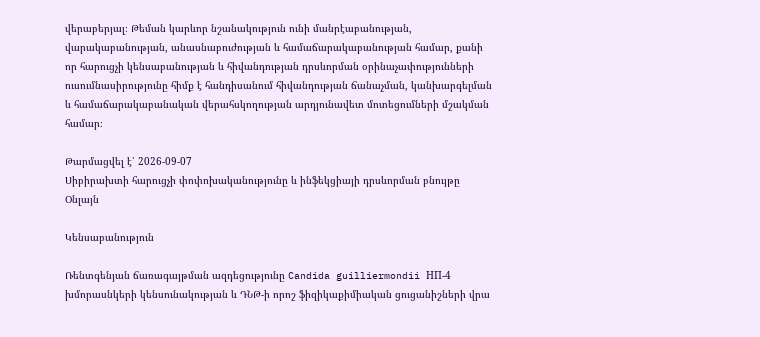վերաբերյալ։ Թեման կարևոր նշանակություն ունի մանրէաբանության, վարակաբանության, անասնաբուժության և համաճարակաբանության համար, քանի որ հարուցչի կենսաբանության և հիվանդության դրսևորման օրինաչափությունների ուսումնասիրությունը հիմք է հանդիսանում հիվանդության ճանաչման, կանխարգելման և համաճարակաբանական վերահսկողության արդյունավետ մոտեցումների մշակման համար։

Թարմացվել է՝ 2026-09-07
Սիբիրախտի հարուցչի փոփոխականությունը և ինֆեկցիայի դրսևորման բնույթը
Օնլայն

Կենսաբանություն

Ռենտգենյան ճառագայթման ազդեցությունը Candida guilliermondii НП-4 խմորասնկերի կենսունակության և ԴՆԹ-ի որոշ ֆիզիկաքիմիական ցուցանիշների վրա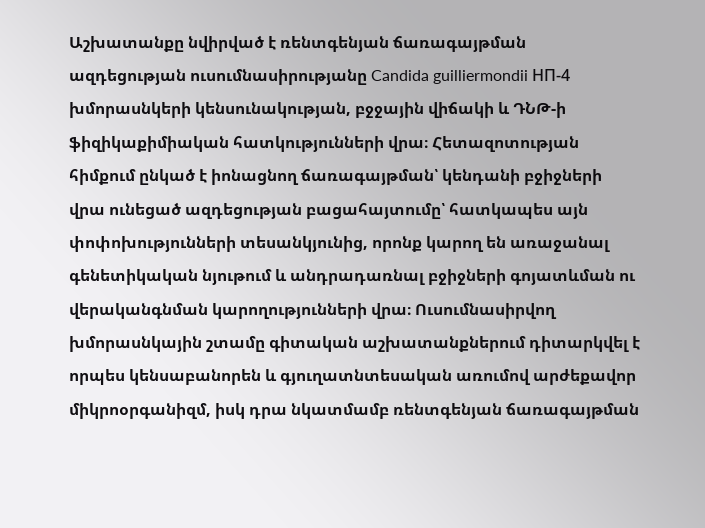Աշխատանքը նվիրված է ռենտգենյան ճառագայթման ազդեցության ուսումնասիրությանը Candida guilliermondii НП-4 խմորասնկերի կենսունակության, բջջային վիճակի և ԴՆԹ-ի ֆիզիկաքիմիական հատկությունների վրա։ Հետազոտության հիմքում ընկած է իոնացնող ճառագայթման՝ կենդանի բջիջների վրա ունեցած ազդեցության բացահայտումը՝ հատկապես այն փոփոխությունների տեսանկյունից, որոնք կարող են առաջանալ գենետիկական նյութում և անդրադառնալ բջիջների գոյատևման ու վերականգնման կարողությունների վրա։ Ուսումնասիրվող խմորասնկային շտամը գիտական աշխատանքներում դիտարկվել է որպես կենսաբանորեն և գյուղատնտեսական առումով արժեքավոր միկրոօրգանիզմ, իսկ դրա նկատմամբ ռենտգենյան ճառագայթման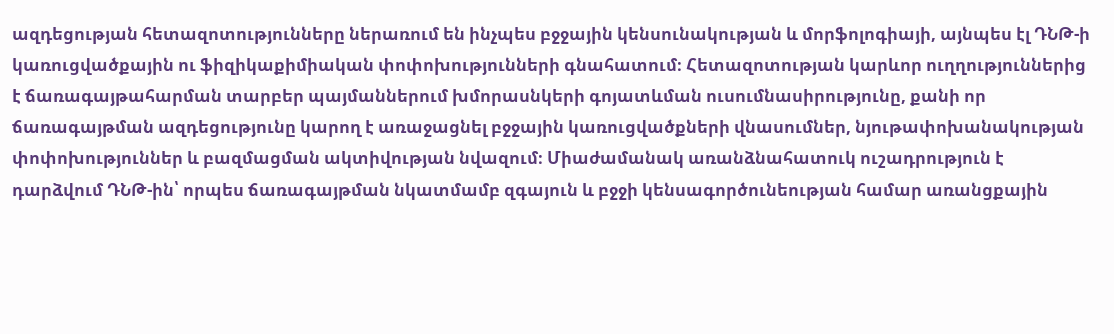ազդեցության հետազոտությունները ներառում են ինչպես բջջային կենսունակության և մորֆոլոգիայի, այնպես էլ ԴՆԹ-ի կառուցվածքային ու ֆիզիկաքիմիական փոփոխությունների գնահատում։ Հետազոտության կարևոր ուղղություններից է ճառագայթահարման տարբեր պայմաններում խմորասնկերի գոյատևման ուսումնասիրությունը, քանի որ ճառագայթման ազդեցությունը կարող է առաջացնել բջջային կառուցվածքների վնասումներ, նյութափոխանակության փոփոխություններ և բազմացման ակտիվության նվազում։ Միաժամանակ առանձնահատուկ ուշադրություն է դարձվում ԴՆԹ-ին՝ որպես ճառագայթման նկատմամբ զգայուն և բջջի կենսագործունեության համար առանցքային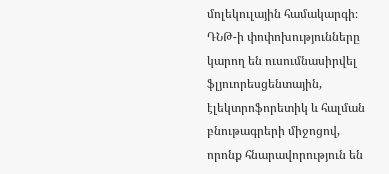մոլեկուլային համակարգի։ ԴՆԹ-ի փոփոխությունները կարող են ուսումնասիրվել ֆլյուորեսցենտային, էլեկտրոֆորետիկ և հալման բնութագրերի միջոցով, որոնք հնարավորություն են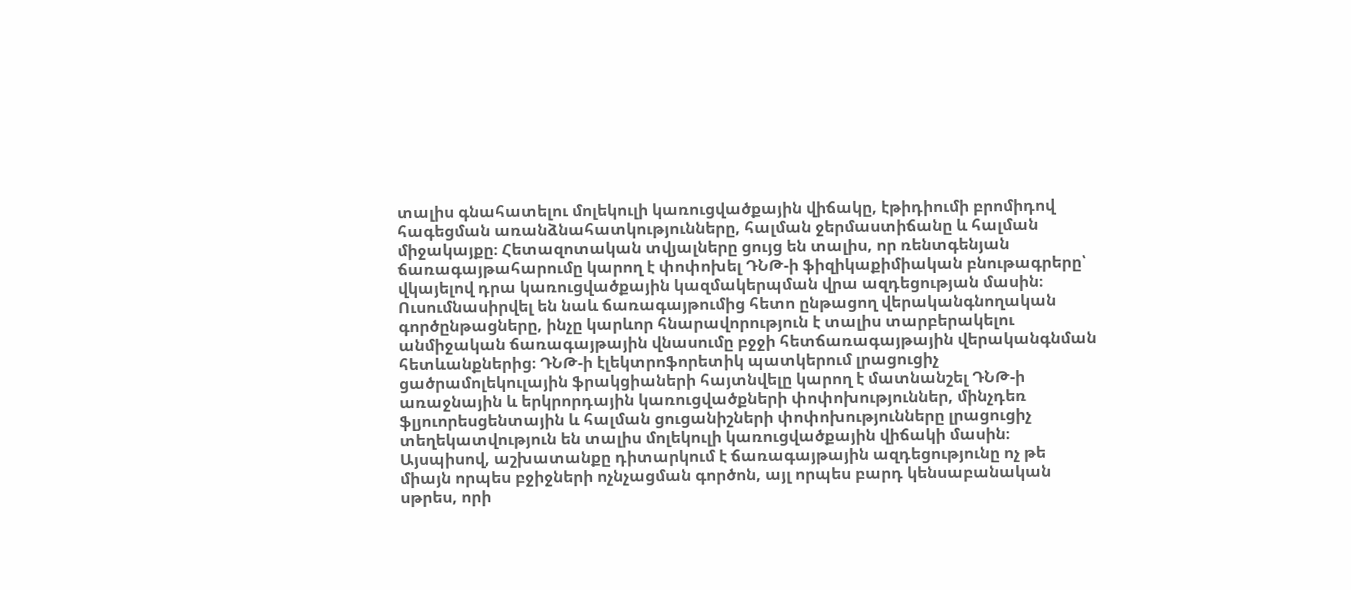տալիս գնահատելու մոլեկուլի կառուցվածքային վիճակը, էթիդիումի բրոմիդով հագեցման առանձնահատկությունները, հալման ջերմաստիճանը և հալման միջակայքը։ Հետազոտական տվյալները ցույց են տալիս, որ ռենտգենյան ճառագայթահարումը կարող է փոփոխել ԴՆԹ-ի ֆիզիկաքիմիական բնութագրերը՝ վկայելով դրա կառուցվածքային կազմակերպման վրա ազդեցության մասին։ Ուսումնասիրվել են նաև ճառագայթումից հետո ընթացող վերականգնողական գործընթացները, ինչը կարևոր հնարավորություն է տալիս տարբերակելու անմիջական ճառագայթային վնասումը բջջի հետճառագայթային վերականգնման հետևանքներից։ ԴՆԹ-ի էլեկտրոֆորետիկ պատկերում լրացուցիչ ցածրամոլեկուլային ֆրակցիաների հայտնվելը կարող է մատնանշել ԴՆԹ-ի առաջնային և երկրորդային կառուցվածքների փոփոխություններ, մինչդեռ ֆլյուորեսցենտային և հալման ցուցանիշների փոփոխությունները լրացուցիչ տեղեկատվություն են տալիս մոլեկուլի կառուցվածքային վիճակի մասին։ Այսպիսով, աշխատանքը դիտարկում է ճառագայթային ազդեցությունը ոչ թե միայն որպես բջիջների ոչնչացման գործոն, այլ որպես բարդ կենսաբանական սթրես, որի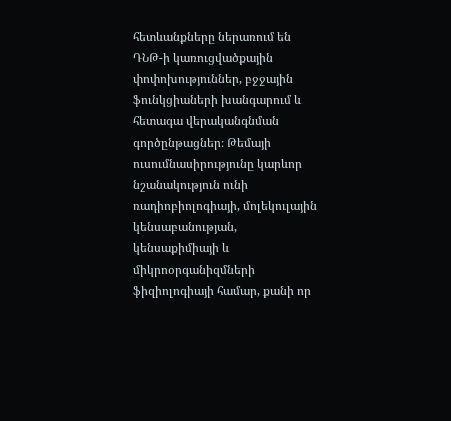հետևանքները ներառում են ԴՆԹ-ի կառուցվածքային փոփոխություններ, բջջային ֆունկցիաների խանգարում և հետագա վերականգնման գործընթացներ։ Թեմայի ուսումնասիրությունը կարևոր նշանակություն ունի ռադիոբիոլոգիայի, մոլեկուլային կենսաբանության, կենսաքիմիայի և միկրոօրգանիզմների ֆիզիոլոգիայի համար, քանի որ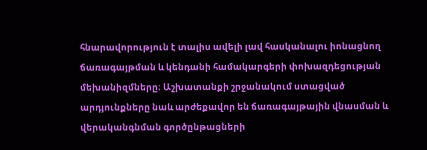հնարավորություն է տալիս ավելի լավ հասկանալու իոնացնող ճառագայթման և կենդանի համակարգերի փոխազդեցության մեխանիզմները։ Աշխատանքի շրջանակում ստացված արդյունքները նաև արժեքավոր են ճառագայթային վնասման և վերականգնման գործընթացների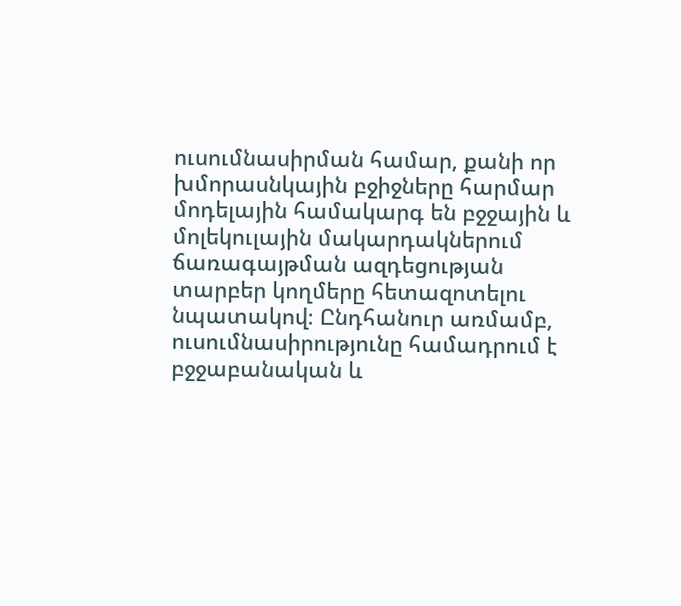ուսումնասիրման համար, քանի որ խմորասնկային բջիջները հարմար մոդելային համակարգ են բջջային և մոլեկուլային մակարդակներում ճառագայթման ազդեցության տարբեր կողմերը հետազոտելու նպատակով։ Ընդհանուր առմամբ, ուսումնասիրությունը համադրում է բջջաբանական և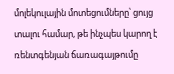մոլեկուլային մոտեցումները՝ ցույց տալու համար, թե ինչպես կարող է ռենտգենյան ճառագայթումը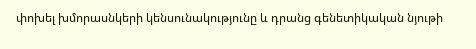փոխել խմորասնկերի կենսունակությունը և դրանց գենետիկական նյութի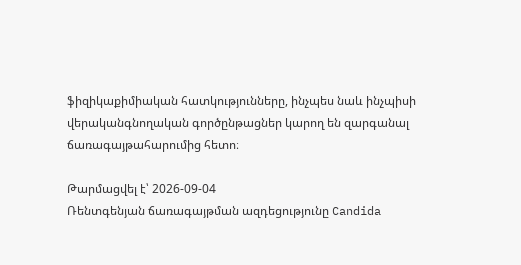ֆիզիկաքիմիական հատկությունները, ինչպես նաև ինչպիսի վերականգնողական գործընթացներ կարող են զարգանալ ճառագայթահարումից հետո։

Թարմացվել է՝ 2026-09-04
Ռենտգենյան ճառագայթման ազդեցությունը Candida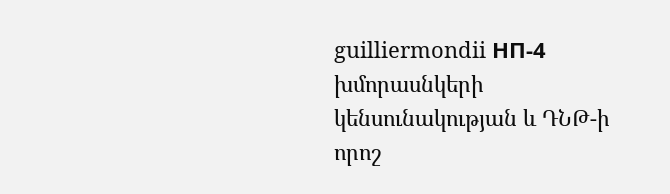guilliermondii НП-4 խմորասնկերի կենսունակության և ԴՆԹ-ի որոշ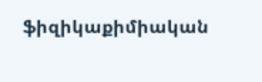ֆիզիկաքիմիական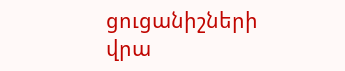ցուցանիշների վրա